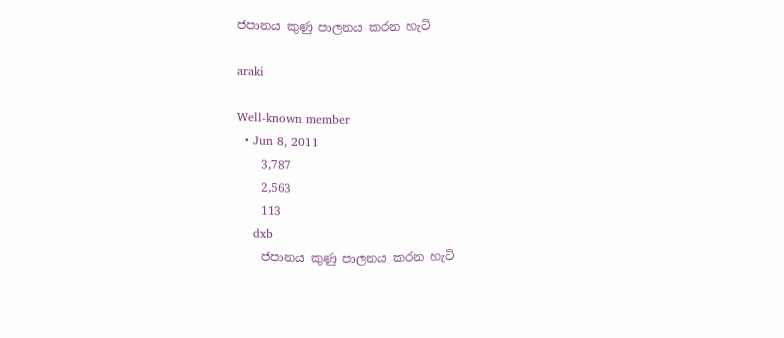ජපානය කුණු පාලනය කරන හැටි

araki

Well-known member
  • Jun 8, 2011
    3,787
    2,563
    113
    dxb
    ජපානය කුණු පාලනය කරන හැටි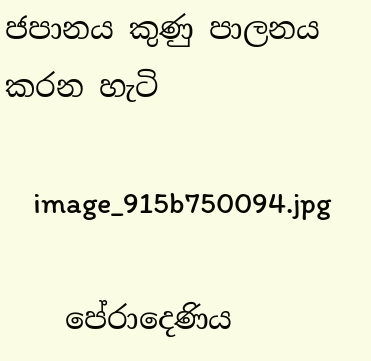ජපානය කුණු පාලනය කරන හැටි

    image_915b750094.jpg

    පේරාදෙණිය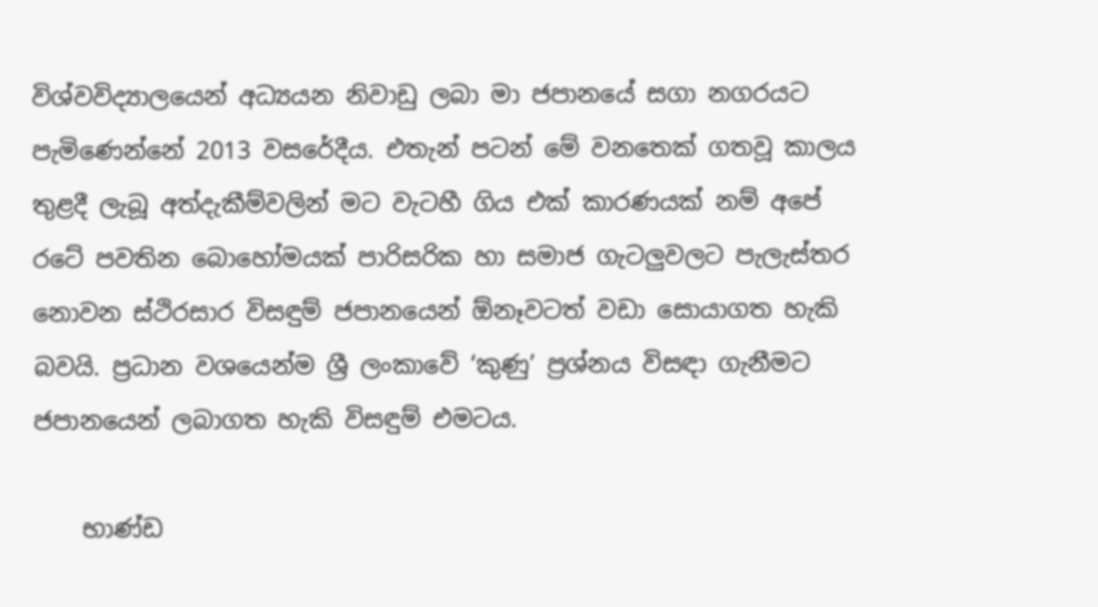විශ්වවිද්‍යාලයෙන් අධ්‍යයන නිවාඩු ලබා මා ජපානයේ සගා නගරයට පැමිණෙන්නේ 2013 වසරේදීය. එතැන් පටන් මේ වනතෙක් ගතවූ කාලය තුළදී ලැබූ අත්දැකීම්වලින් මට වැටහී ගිය එක් කාරණයක් නම් අපේ රටේ පවතින බොහෝමයක් පාරිසරික හා සමාජ ගැටලුවලට පැලැස්තර නොවන ස්ථිරසාර විසඳුම් ජපානයෙන් ඕනෑවටත් වඩා සොයාගත හැකි බවයි. ප්‍රධාන වශයෙන්ම ශ්‍රී ලංකාවේ ‘කුණු’ ප්‍රශ්නය විසඳා ගැනීමට ජපානයෙන් ලබාගත හැකි විසඳුම් එමටය.

    භාණ්ඩ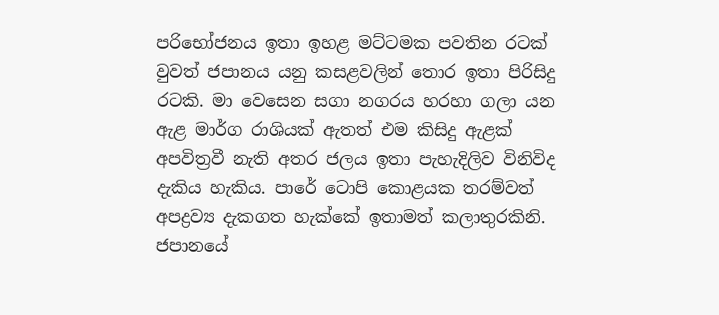පරිභෝජනය ඉතා ඉහළ මට්ටමක පවතින රටක් වුවත් ජපානය යනු කසළවලින් තොර ඉතා පිරිසිදු රටකි. මා වෙසෙන සගා නගරය හරහා ගලා යන ඇළ මාර්ග රාශියක් ඇතත් එම කිසිදු ඇළක් අපවිත්‍රවී නැති අතර ජලය ඉතා පැහැදිලිව විනිවිද දැකිය හැකිය. පාරේ ටොපි කොළයක තරම්වත් අපද්‍රව්‍ය දැකගත හැක්කේ ඉතාමත් කලාතුරකිනි. ජපානයේ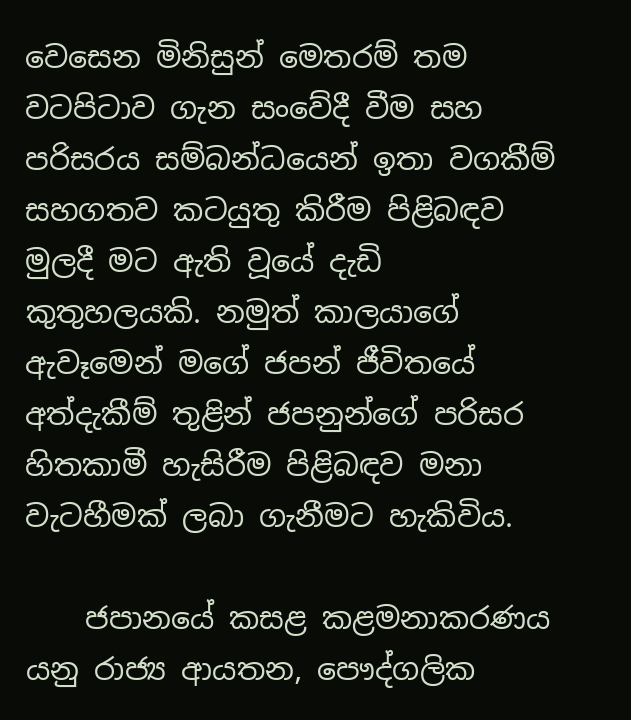වෙසෙන මිනිසුන් මෙතරම් තම වටපිටාව ගැන සංවේදී වීම සහ පරිසරය සම්බන්ධයෙන් ඉතා වගකීම් සහගතව කටයුතු කිරීම පිළිබඳව මුලදී මට ඇති වූයේ දැඩි කුතුහලයකි. නමුත් කාලයාගේ ඇවෑමෙන් මගේ ජපන් ජීවිතයේ අත්දැකීම් තුළින් ජපනුන්ගේ පරිසර හිතකාමී හැසිරීම පිළිබඳව මනා වැටහීමක් ලබා ගැනීමට හැකිවිය.

    ජපානයේ කසළ කළමනාකරණය යනු රාජ්‍ය ආයතන, පෞද්ගලික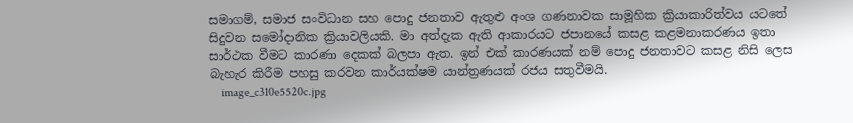සමාගම්, සමාජ සංවිධාන සහ පොදු ජනතාව ඇතුළු අංශ ගණනාවක සාමූහික ක්‍රියාකාරිත්වය යටතේ සිදුවන සමෝදානික ක්‍රියාවලියකි. මා අත්දැක ඇති ආකාරයට ජපානයේ කසළ කළමනාකරණය ඉතා සාර්ථක වීමට කාරණා දෙකක් බලපා ඇත. ඉන් එක් කාරණයක් නම් පොදු ජනතාවට කසළ නිසි ලෙස බැහැර කිරීම පහසු කරවන කාර්යක්ෂම යාන්ත්‍රණයක් රජය සතුවීමයි.
    image_c310e5520c.jpg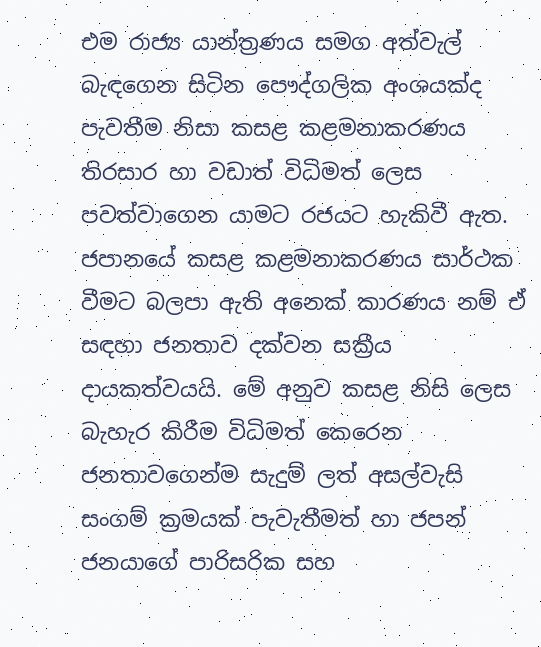එම රාජ්‍ය යාන්ත්‍රණය සමග අත්වැල් බැඳගෙන සිටින පෞද්ගලික අංශයක්ද පැවතීම නිසා කසළ කළමනාකරණය තිරසාර හා වඩාත් විධිමත් ලෙස පවත්වාගෙන යාමට රජයට හැකිවී ඇත. ජපානයේ කසළ කළමනාකරණය සාර්ථක වීමට බලපා ඇති අනෙක් කාරණය නම් ඒ සඳහා ජනතාව දක්වන සක්‍රීය දායකත්වයයි. මේ අනුව කසළ නිසි ලෙස බැහැර කිරීම විධිමත් කෙරෙන ජනතාවගෙන්ම සැදුම් ලත් අසල්වැසි සංගම් ක්‍රමයක් පැවැතීමත් හා ජපන් ජනයාගේ පාරිසරික සහ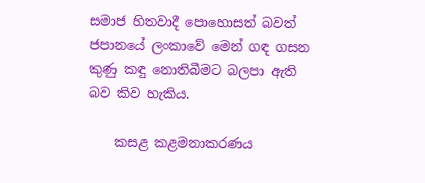සමාජ හිතවාදී පොහොසත් බවත් ජපානයේ ලංකාවේ මෙන් ගඳ ගසන කුණු කඳු නොතිබීමට බලපා ඇති බව කිව හැකිය.

    කසළ කළමනාකරණය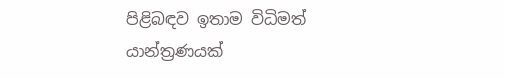පිළිබඳව ඉතාම විධිමත් යාන්ත්‍රණයක්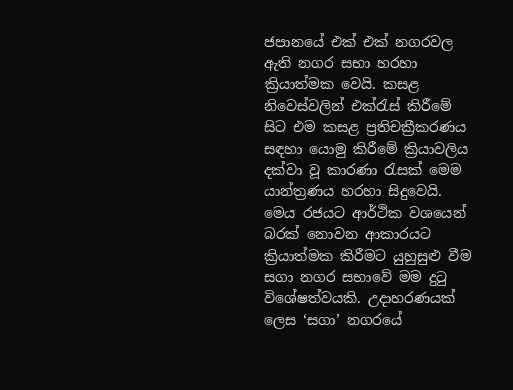ජපානයේ එක් එක් නගරවල ඇති නගර සභා හරහා ක්‍රියාත්මක වෙයි. කසළ නිවෙස්වලින් එක්රැස් කිරීමේ සිට එම කසළ ප්‍රතිචක්‍රීකරණය සඳහා යොමු කිරීමේ ක්‍රියාවලිය දක්වා වූ කාරණා රැසක් මෙම යාන්ත්‍රණය හරහා සිදුවෙයි. මෙය රජයට ආර්ථික වශයෙන් බරක් නොවන ආකාරයට ක්‍රියාත්මක කිරීමට යුහුසුළු වීම සගා නගර සභාවේ මම දුටු විශේෂත්වයකි. උදාහරණයක් ලෙස ‘සගා’ නගරයේ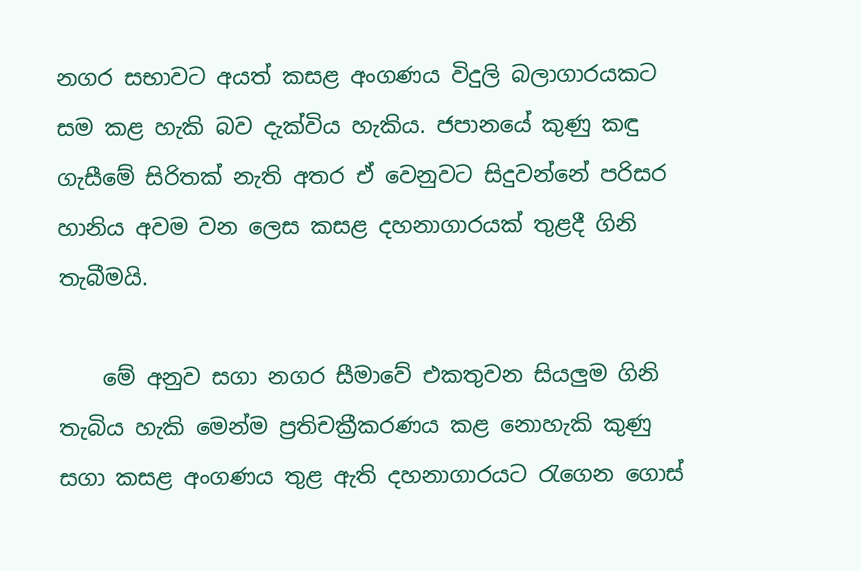නගර සභාවට අයත් කසළ අංගණය විදුලි බලාගාරයකට සම කළ හැකි බව දැක්විය හැකිය. ජපානයේ කුණු කඳු ගැසීමේ සිරිතක් නැති අතර ඒ වෙනුවට සිදුවන්නේ පරිසර හානිය අවම වන ලෙස කසළ දහනාගාරයක් තුළදී ගිනි තැබීමයි.

    මේ අනුව සගා නගර සීමාවේ එකතුවන සියලුම ගිනි තැබිය හැකි මෙන්ම ප්‍රතිචක්‍රීකරණය කළ නොහැකි කුණු සගා කසළ අංග‌ණය තුළ ඇති දහනාගාරයට රැගෙන ගොස්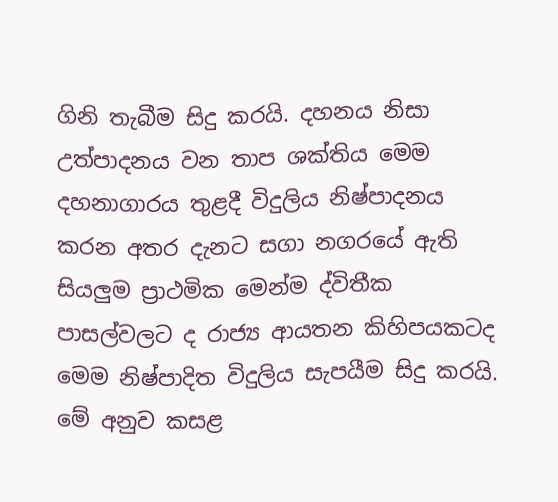ගිනි තැබීම සිදු කරයි. දහනය නිසා උත්පාදනය වන තාප ශක්තිය මෙම දහනාගාරය තුළදී විදුලිය නිෂ්පාදනය කරන අතර දැනට සගා නගරයේ ඇති සියලුම ප්‍රාථමික මෙන්ම ද්විතීක පාසල්වලට ද රාජ්‍ය ආයතන කිහිපයකටද මෙම නිෂ්පාදිත විදුලිය සැපයීම සිදු කරයි. මේ අනුව කසළ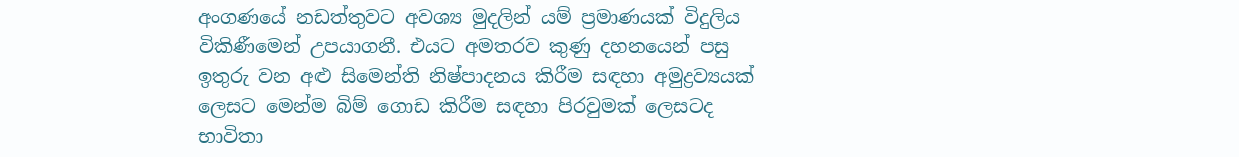අංගණයේ නඩත්තුවට අවශ්‍ය මුදලින් යම් ප්‍රමාණයක් විදුලිය විකිණීමෙන් උපයාගනී. එයට අමතරව කුණු දහනයෙන් පසු ඉතුරු වන අළු සිමෙන්ති නිෂ්පාදනය කිරීම සඳහා අමුද්‍රව්‍යයක් ලෙසට මෙන්ම බිම් ගොඩ කිරීම සඳහා පිරවුමක් ලෙසටද භාවිතා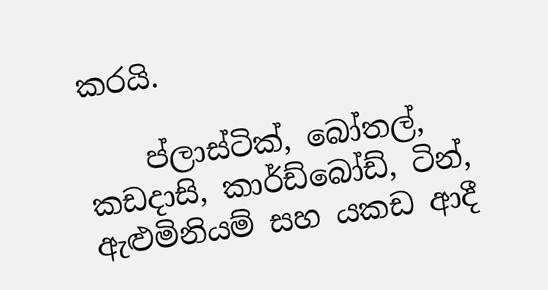කරයි.

    ප්ලාස්ටික්, බෝතල්, කඩදාසි, කාර්ඩ්බෝඩ්, ටින්, ඇළුමිනියම් සහ යකඩ ආදී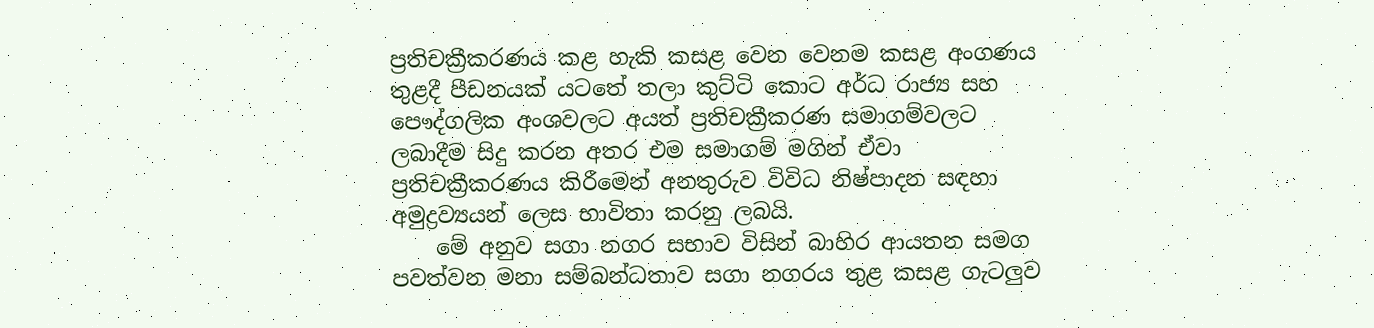ප්‍රතිචක්‍රීකරණය කළ හැකි කසළ වෙන වෙනම කසළ අංගණය තුළදී පීඩනයක් යටතේ තලා කුට්ටි කොට අර්ධ රාජ්‍ය සහ පෞද්ගලික අංශවලට අයත් ප්‍රතිචක්‍රීකරණ සමාගම්වලට ලබාදීම සිදු කරන අතර එම සමාගම් මගින් ඒවා ප්‍රතිචක්‍රීකරණය කිරීමෙන් අනතුරුව විවිධ නිෂ්පාදන සඳහා අමුද්‍රව්‍යයන් ලෙස භාවිතා කරනු ලබයි.
    මේ අනුව සගා නගර සභාව විසින් බාහිර ආයතන සමග පවත්වන මනා සම්බන්ධතාව සගා නගරය තුළ කසළ ගැටලුව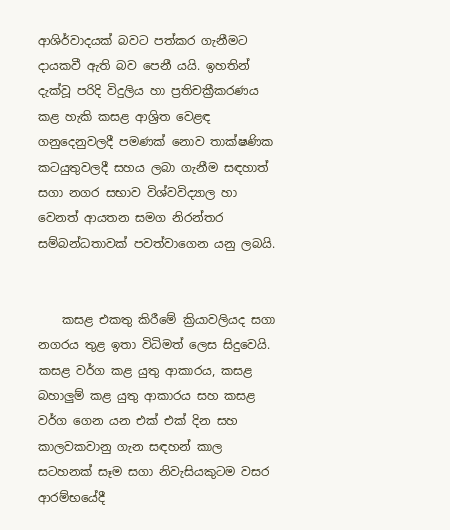ආශිර්වාදයක් බවට පත්කර ගැනීමට දායකවී ඇති බව පෙනී යයි. ඉහතින් දැක්වූ පරිදි විදුලිය හා ප්‍රතිචක්‍රීකරණය කළ හැකි කසළ ආශ්‍රිත වෙළඳ ගනුදෙනුවලදී පමණක් නොව තාක්ෂණික කටයුතුවලදී සහය ලබා ගැනීම සඳහාත් සගා නගර සභාව විශ්වවිද්‍යාල හා වෙනත් ආයතන සමග නිරන්තර සම්බන්ධතාවක් පවත්වාගෙන යනු ලබයි.


    කසළ එකතු කිරීමේ ක්‍රියාවලියද සගා නගරය තුළ ඉතා විධිමත් ලෙස සිදුවෙයි. කසළ වර්ග කළ යුතු ආකාරය, කසළ බහාලුම් කළ යුතු ආකාරය සහ කසළ වර්ග ගෙන යන එක් එක් දින සහ කාලවකවානු ගැන සඳහන් කාල සටහනක් සෑම සගා නිවැසියකුටම වසර ආරම්භයේදී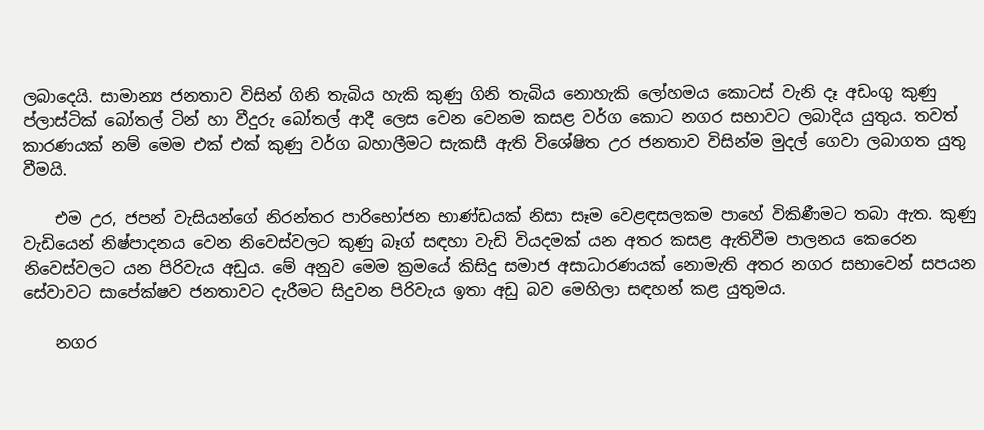ලබාදෙයි. සාමාන්‍ය ජනතාව විසින් ගිනි තැබිය හැකි කුණු ගිනි තැබිය නොහැකි ලෝහමය කොටස් වැනි දෑ අඩංගු කුණු ප්ලාස්ටික් බෝතල් ටින් හා වීදුරු බෝතල් ආදී ලෙස වෙන වෙනම කසළ වර්ග කොට නගර සභාවට ලබාදිය යුතුය. තවත් කාරණයක් නම් මෙම එක් එක් කුණු වර්ග බහාලීමට සැකසී ඇති විශේෂිත උර ජනතාව විසින්ම මුදල් ගෙවා ලබාගත යුතු වීමයි.

    එම උර, ජපන් වැසියන්ගේ නිරන්තර පාරිභෝජන භාණ්ඩයක් නිසා සෑම වෙළඳසලකම පාහේ විකිණීමට තබා ඇත. කුණු වැඩියෙන් නිෂ්පාදනය වෙන නිවෙස්වලට කුණු බෑග් සඳහා වැඩි වියදමක් යන අතර කසළ ඇතිවීම පාලනය කෙරෙන නිවෙස්වලට යන පිරිවැය අඩුය. මේ අනුව මෙම ක්‍රමයේ කිසිදු සමාජ අසාධාරණයක් නොමැති අතර නගර සභාවෙන් සපයන සේවාවට සාපේක්ෂව ජනතාවට දැරීමට සිදුවන පිරිවැය ඉතා අඩු බව මෙහිලා සඳහන් කළ යුතුමය.

    නගර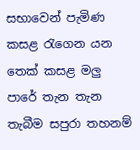සභාවෙන් පැමිණ කසළ රැගෙන යන තෙක් කසළ මලු පාරේ තැන තැන තැබීම සපුරා තහනම්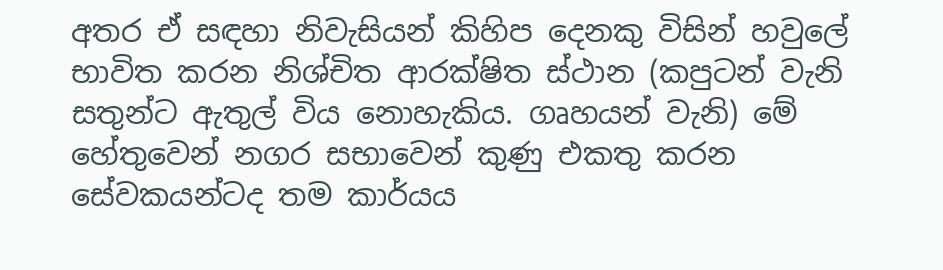අතර ඒ සඳහා නිවැසියන් කිහිප දෙනකු විසින් හවුලේ භාවිත කරන නිශ්චිත ආරක්ෂිත ස්ථාන (කපුටන් වැනි සතුන්ට ඇතුල් විය නොහැකිය. ගෘහයන් වැනි) මේ හේතුවෙන් නගර සභාවෙන් කුණු එකතු කරන සේවකයන්ටද තම කාර්යය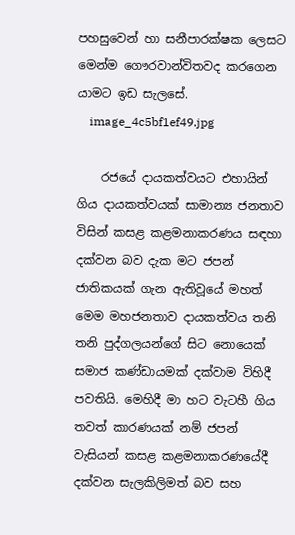පහසුවෙන් හා සනීපාරක්ෂක ලෙසට මෙන්ම ගෞරවාන්විතවද කරගෙන යාමට ඉඩ සැලසේ.
    image_4c5bf1ef49.jpg

    රජයේ දායකත්වයට එහායින් ගිය දායකත්වයක් සාමාන්‍ය ජනතාව විසින් කසළ කළමනාකරණය සඳහා දක්වන බව දැක මට ජපන් ජාතිකයක් ගැන ඇතිවූයේ මහත් මෙම මහජනතාව දායකත්වය තනි තනි පුද්ගලයන්ගේ සිට නොයෙක් සමාජ කණ්ඩායමක් දක්වාම විහිදී පවතියි. මෙහිදී මා හට වැටහී ගිය තවත් කාරණයක් නම් ජපන් වැසියන් කසළ කළමනාකරණයේදී දක්වන සැලකිලිමත් බව සහ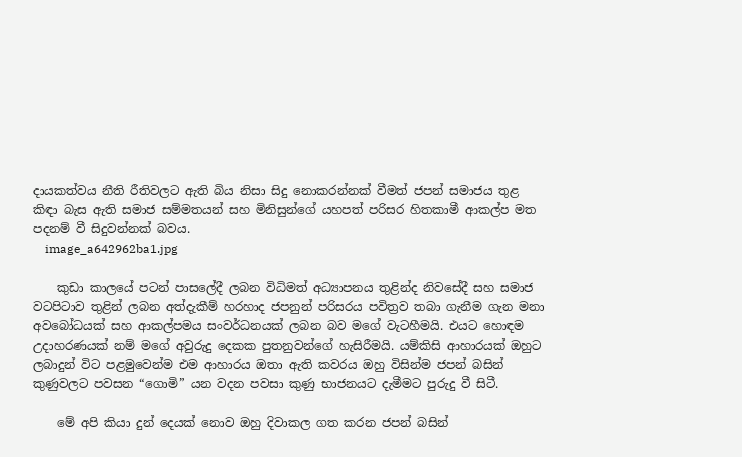දායකත්වය නීති රීතිවලට ඇති බිය නිසා සිදු නොකරන්නක් වීමත් ජපන් සමාජය තුළ කිඳා බැස ඇති සමාජ සම්මතයන් සහ මිනිසුන්ගේ යහපත් පරිසර හිතකාමී ආකල්ප මත පදනම් වී සිදුවන්නක් බවය.
    image_a642962ba1.jpg

    කුඩා කාලයේ පටන් පාසලේදී ලබන විධිමත් අධ්‍යාපනය තුළින්ද නිවසේදී සහ සමාජ වටපිටාව තුළින් ලබන අත්දැකීම් හරහාද ජපනුන් පරිසරය පවිත්‍රව තබා ගැනීම ගැන මනා අවබෝධයක් සහ ආකල්පමය සංවර්ධනයක් ලබන බව මගේ වැටහීමයි. එයට හොඳම උදාහරණයක් නම් මගේ අවුරුදු දෙකක පුතනුවන්ගේ හැසිරීමයි. යම්කිසි ආහාරයක් ඔහුට ලබාදුන් විට පළමුවෙන්ම එම ආහාරය ඔතා ඇති කවරය ඔහු විසින්ම ජපන් බසින් කුණුවලට පවසන “ගොමි” යන වදන පවසා කුණු භාජනයට දැමීමට පුරුදු වී සිටී.

    මේ අපි කියා දුන් දෙයක් නොව ඔහු දිවාකල ගත කරන ජපන් බසින්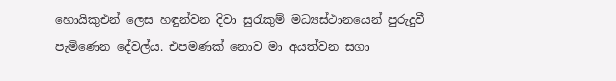හොයිකුඑන් ලෙස හඳුන්වන දිවා සුරැකුම් මධ්‍යස්ථානයෙන් පුරුදුවී පැමිණෙන දේවල්ය. එපමණක් නොව මා අයත්වන සගා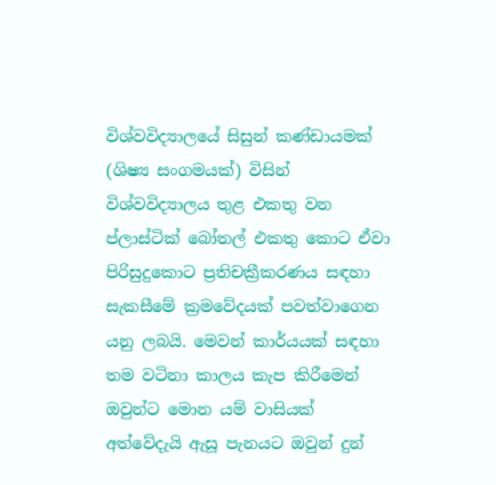විශ්වවිද්‍යාලයේ සිසුන් කණ්ඩායමක් (ශිෂ්‍ය සංගමයක්) විසින් විශ්වවිද්‍යාලය තුළ එකතු වන ප්ලාස්ටික් බෝතල් එකතු කොට ඒවා පිරිසුදුකොට ප්‍රතිචක්‍රීකරණය සඳහා සැකසීමේ ක්‍රමවේදයක් පවත්වාගෙන යනු ලබයි. මෙවන් කාර්යයක් සඳහා තම වටිනා කාලය කැප කිරීමෙන් ඔවුන්ට මොන යම් වාසියක් අත්වේදැයි ඇසූ පැනයට ඔවුන් දුන්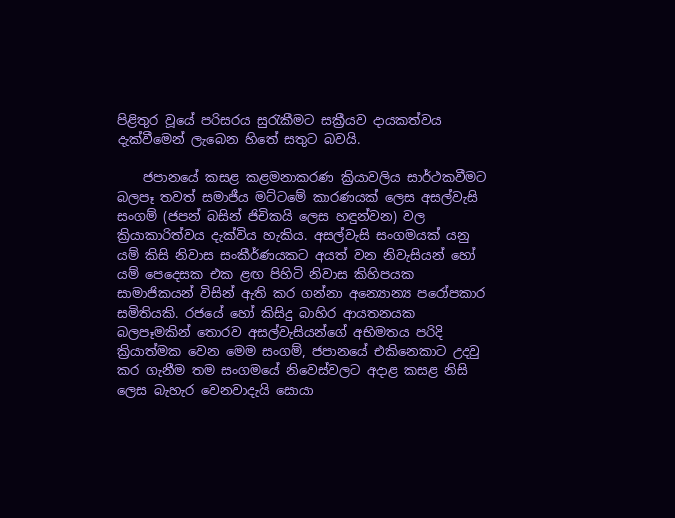පිළිතුර වූයේ පරිසරය සුරැකීමට සක්‍රීයව දායකත්වය දැක්වීමෙන් ලැබෙන හිතේ සතුට බවයි.

    ජපානයේ කසළ කළමනාකරණ ක්‍රියාවලිය සාර්ථකවීමට බලපෑ තවත් සමාජීය මට්ටමේ කාරණයක් ලෙස අසල්වැසි සංගම් (ජපන් බසින් ජිචිකයි ලෙස හඳුන්වන) වල ක්‍රියාකාරිත්වය දැක්විය හැකිය. අසල්වැසි සංගමයක් යනු යම් කිසි නිවාස සංකීර්ණයකට අයත් වන නිවැසියන් හෝ යම් පෙදෙසක එක ළඟ පිහිටි නිවාස කිහිපයක සාමාජිකයන් විසින් ඇති කර ගන්නා අන්‍යොන්‍ය පරෝපකාර සමිතියකි. රජයේ හෝ කිසිදු බාහිර ආයතනයක බලපෑමකින් තොරව අසල්වැසියන්ගේ අභිමතය පරිදි ක්‍රියාත්මක වෙන මෙම සංගම්, ජපානයේ එකිනෙකාට උදවු කර ගැනීම තම සංගමයේ නිවෙස්වලට අදාළ කසළ නිසි ලෙස බැහැර වෙනවාදැයි සොයා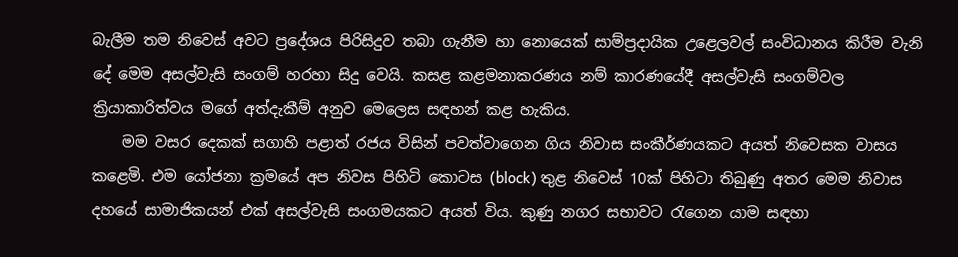බැලීම තම නිවෙස් අවට ප්‍රදේශය පිරිසිදුව තබා ගැනීම හා නොයෙක් සාම්ප්‍රදායික උළෙලවල් සංවිධානය කිරීම වැනි දේ මෙම අසල්වැසි සංගම් හරහා සිදු වෙයි. කසළ කළමනාකරණය නම් කාරණයේදී අසල්වැසි සංගම්වල ක්‍රියාකාරිත්වය මගේ අත්දැකීම් අනුව මෙලෙස සඳහන් කළ හැකිය.
    මම වසර දෙකක් සගාහි පළාත් රජය විසින් පවත්වාගෙන ගිය නිවාස සංකීර්ණයකට අයත් නිවෙසක වාසය කළෙමි. එම යෝජනා ක්‍රමයේ අප නිවස පිහිටි කොටස (block) තුළ නිවෙස් 10ක් පිහිටා තිබුණු අතර මෙම නිවාස දහයේ සාමාජිකයන් එක් අසල්වැසි සංගමයකට අයත් විය. කුණු නගර සභාවට රැගෙන යාම සඳහා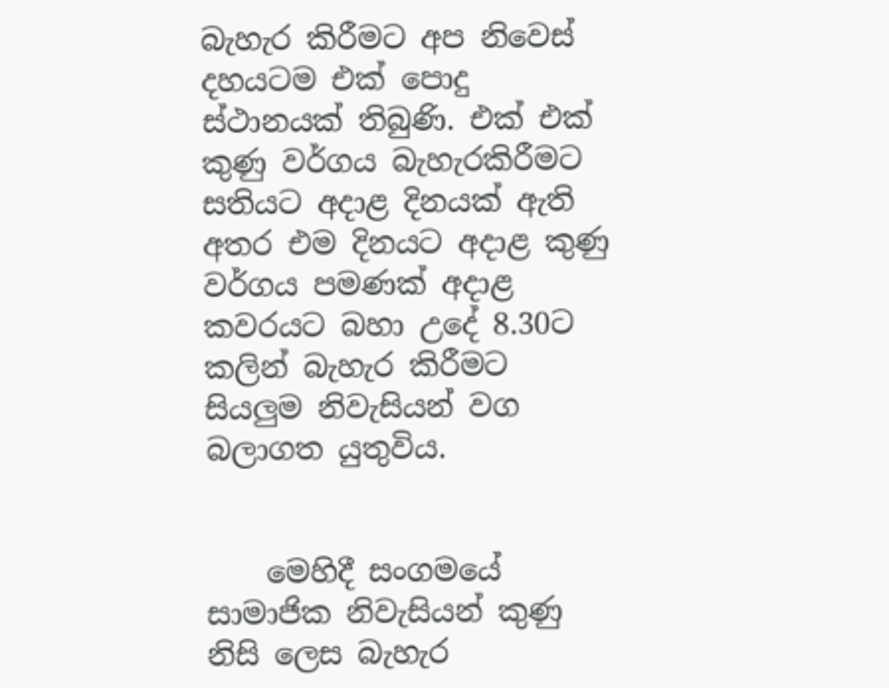බැහැර කිරීමට අප නිවෙස් දහයටම එක් පොදු ස්ථානයක් තිබුණි. එක් එක් කුණු වර්ගය බැහැරකිරීමට සතියට අදාළ දිනයක් ඇති අතර එම දිනයට අදාළ කුණු වර්ගය පමණක් අදාළ කවරයට බහා උදේ 8.30ට කලින් බැහැර කිරීමට සියලුම නිවැසියන් වග බලාගත යුතුවිය.


    මෙහිදී සංගමයේ සාමාජික නිවැසියන් කුණු නිසි ලෙස බැහැර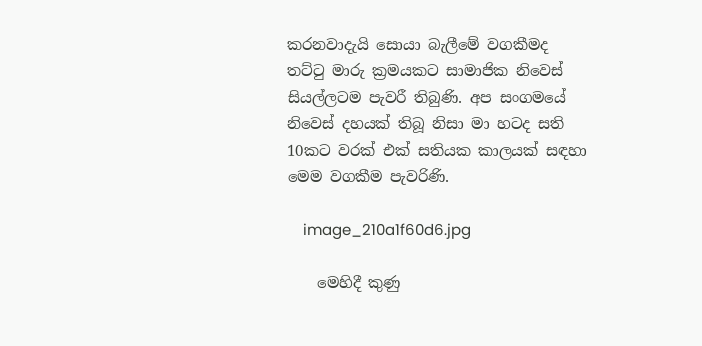කරනවාදැයි සොයා බැලීමේ වගකීමද තට්ටු මාරු ක්‍රමයකට සාමාජික නිවෙස් සියල්ලටම පැවරී තිබුණි. අප සංගමයේ නිවෙස් දහයක් තිබූ නිසා මා හටද සති 10කට වරක් එක් සතියක කාලයක් සඳහා මෙම වගකීම පැවරිණි.

    image_210a1f60d6.jpg

    මෙහිදී කුණු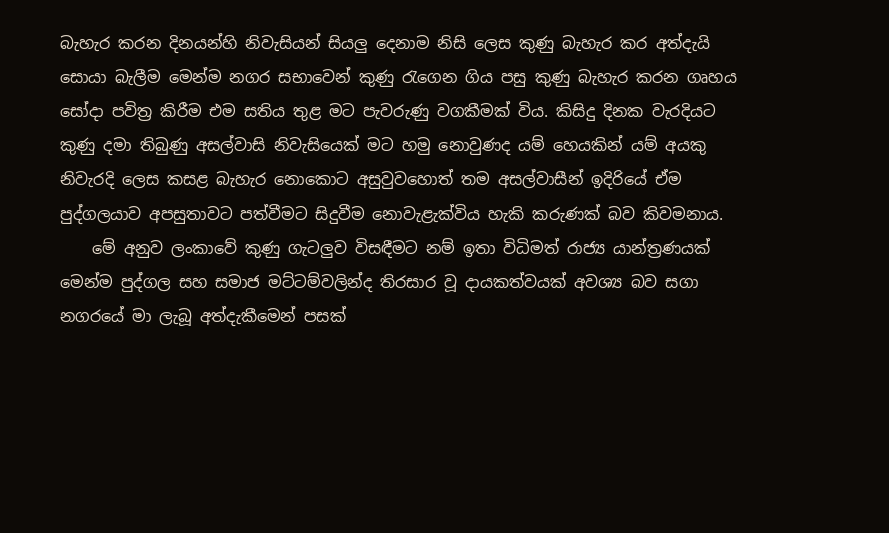බැහැර කරන දිනයන්හි නිවැසියන් සියලු දෙනාම නිසි ලෙස කුණු බැහැර කර අත්දැයි සොයා බැලීම මෙන්ම නගර සභාවෙන් කුණු රැගෙන ගිය පසු කුණු බැහැර කරන ගෘහය සෝදා පවිත්‍ර කිරීම එම සතිය තුළ මට පැවරුණු වගකීමක් විය. කිසිදු දිනක වැරදියට කුණු දමා තිබුණු අසල්වාසි නිවැසියෙක් මට හමු නොවුණද යම් හෙයකින් යම් අයකු නිවැරදි ලෙස කසළ බැහැර නොකොට අසුවුවහොත් තම අසල්වාසීන් ඉදිරියේ ඒම පුද්ගලයාව අපසුතාවට පත්වීමට සිදුවීම නොවැළැක්විය හැකි කරුණක් බව කිවමනාය.
    මේ අනුව ලංකාවේ කුණු ගැටලුව විසඳීමට නම් ඉතා විධිමත් රාජ්‍ය යාන්ත්‍රණයක් මෙන්ම පුද්ගල සහ සමාජ මට්ටම්වලින්ද තිරසාර වූ දායකත්වයක් අවශ්‍ය බව සගා නගරයේ මා ලැබූ අත්දැකීමෙන් පසක්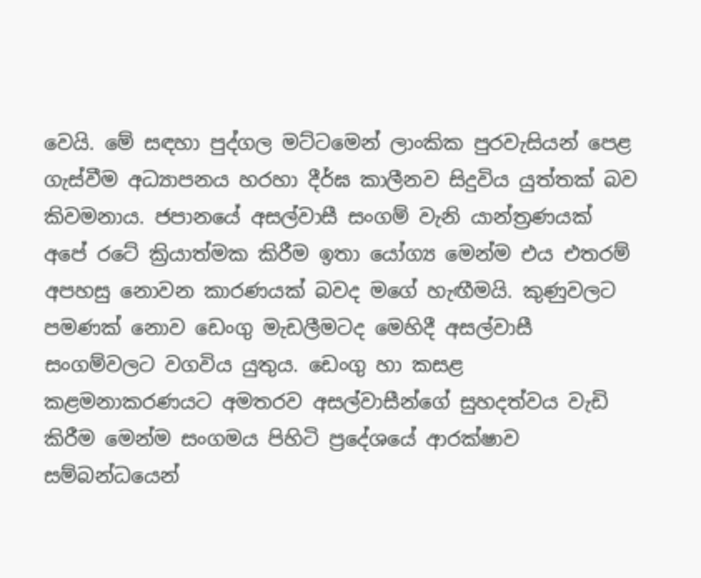වෙයි. මේ සඳහා පුද්ගල මට්ටමෙන් ලාංකික පුරවැසියන් පෙළ ගැස්වීම අධ්‍යාපනය හරහා දීර්ඝ කාලීනව සිදුවිය යුත්තක් බව කිවමනාය. ජපානයේ අසල්වාසී සංගම් වැනි යාන්ත්‍රණයක් අපේ රටේ ක්‍රියාත්මක කිරීම ඉතා යෝග්‍ය මෙන්ම එය එතරම් අපහසු නොවන කාරණයක් බවද මගේ හැඟීමයි. කුණුවලට පමණක් නොව ඩෙංගු මැඩලීමටද මෙහිදී අසල්වාසී සංගම්වලට වගවිය යුතුය. ඩෙංගු හා කසළ කළමනාකරණයට අමතරව අසල්වාසීන්ගේ සුහදත්වය වැඩි කිරීම මෙන්ම සංගමය පිහිටි ප්‍රදේශයේ ආරක්ෂාව සම්බන්ධයෙන්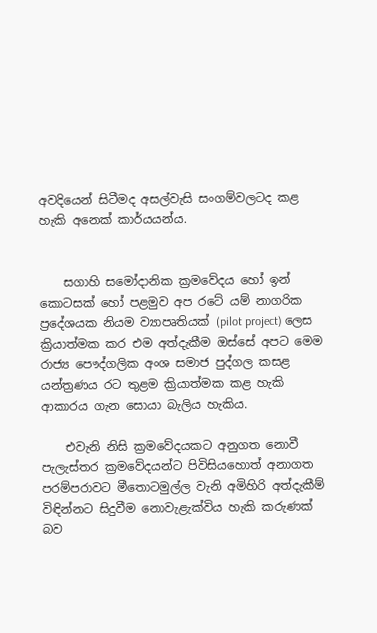අවදියෙන් සිටීමද අසල්වැසි සංගම්වලටද කළ හැකි අනෙක් කාර්යයන්ය.


    සගාහි සමෝදානික ක්‍රමවේදය හෝ ඉන් කොටසක් හෝ පළමුව අප රටේ යම් නාගරික ප්‍රදේශයක නියම ව්‍යාපෘතියක් (pilot project) ලෙස ක්‍රියාත්මක කර එම අත්දැකීම ඔස්සේ අපට මෙම රාජ්‍ය පෞද්ගලික අංශ සමාජ පුද්ගල කසළ යන්ත්‍රණය රට තුළම ක්‍රියාත්මක කළ හැකි ආකාරය ගැන සොයා බැලිය හැකිය.

    එවැනි නිසි ක්‍රමවේදයකට අනුගත නොවී පැලැස්තර ක්‍රමවේදයන්ට පිවිසියහොත් අනාගත පරම්පරාවට මීතොටමුල්ල වැනි අමිහිරි අත්දැකීම් විඳින්නට සිදුවීම නොවැළැක්විය හැකි කරුණක් බව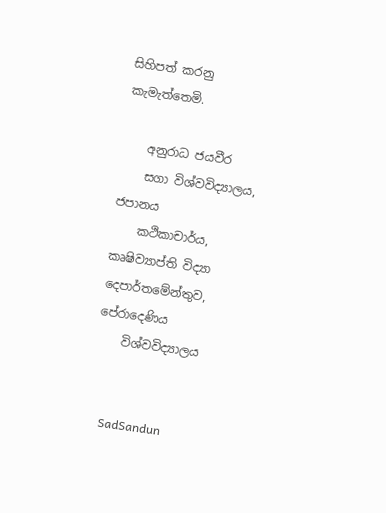සිහිපත් කරනු කැමැත්තෙමි.

    අනුරාධ ජයවීර
    සගා විශ්වවිද්‍යාලය, ජපානය
    කථිකාචාර්ය, කෘෂිව්‍යාප්ති විද්‍යා දෙපාර්තමේන්තුව, පේරාදෙණිය
    විශ්වවිද්‍යාලය


    SadSandun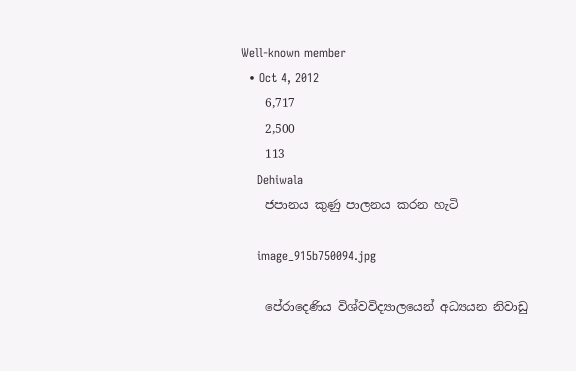Well-known member
  • Oct 4, 2012
    6,717
    2,500
    113
    Dehiwala
    ජපානය කුණු පාලනය කරන හැටි

    image_915b750094.jpg

    පේරාදෙණිය විශ්වවිද්‍යාලයෙන් අධ්‍යයන නිවාඩු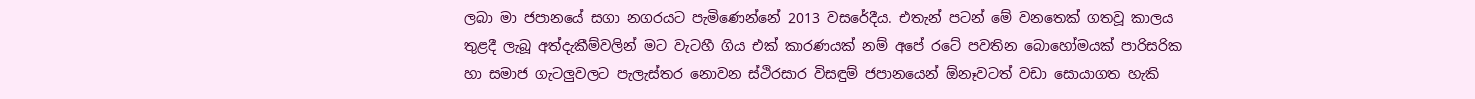ලබා මා ජපානයේ සගා නගරයට පැමිණෙන්නේ 2013 වසරේදීය. එතැන් පටන් මේ වනතෙක් ගතවූ කාලය තුළදී ලැබූ අත්දැකීම්වලින් මට වැටහී ගිය එක් කාරණයක් නම් අපේ රටේ පවතින බොහෝමයක් පාරිසරික හා සමාජ ගැටලුවලට පැලැස්තර නොවන ස්ථිරසාර විසඳුම් ජපානයෙන් ඕනෑවටත් වඩා සොයාගත හැකි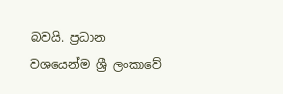බවයි. ප්‍රධාන වශයෙන්ම ශ්‍රී ලංකාවේ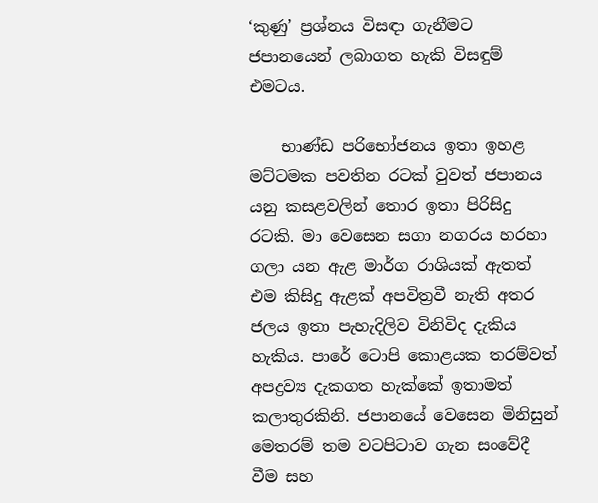‘කුණු’ ප්‍රශ්නය විසඳා ගැනීමට ජපානයෙන් ලබාගත හැකි විසඳුම් එමටය.

    භාණ්ඩ පරිභෝජනය ඉතා ඉහළ මට්ටමක පවතින රටක් වුවත් ජපානය යනු කසළවලින් තොර ඉතා පිරිසිදු රටකි. මා වෙසෙන සගා නගරය හරහා ගලා යන ඇළ මාර්ග රාශියක් ඇතත් එම කිසිදු ඇළක් අපවිත්‍රවී නැති අතර ජලය ඉතා පැහැදිලිව විනිවිද දැකිය හැකිය. පාරේ ටොපි කොළයක තරම්වත් අපද්‍රව්‍ය දැකගත හැක්කේ ඉතාමත් කලාතුරකිනි. ජපානයේ වෙසෙන මිනිසුන් මෙතරම් තම වටපිටාව ගැන සංවේදී වීම සහ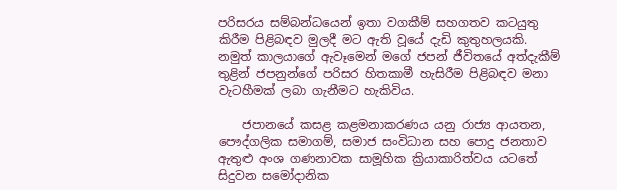පරිසරය සම්බන්ධයෙන් ඉතා වගකීම් සහගතව කටයුතු කිරීම පිළිබඳව මුලදී මට ඇති වූයේ දැඩි කුතුහලයකි. නමුත් කාලයාගේ ඇවෑමෙන් මගේ ජපන් ජීවිතයේ අත්දැකීම් තුළින් ජපනුන්ගේ පරිසර හිතකාමී හැසිරීම පිළිබඳව මනා වැටහීමක් ලබා ගැනීමට හැකිවිය.

    ජපානයේ කසළ කළමනාකරණය යනු රාජ්‍ය ආයතන, පෞද්ගලික සමාගම්, සමාජ සංවිධාන සහ පොදු ජනතාව ඇතුළු අංශ ගණනාවක සාමූහික ක්‍රියාකාරිත්වය යටතේ සිදුවන සමෝදානික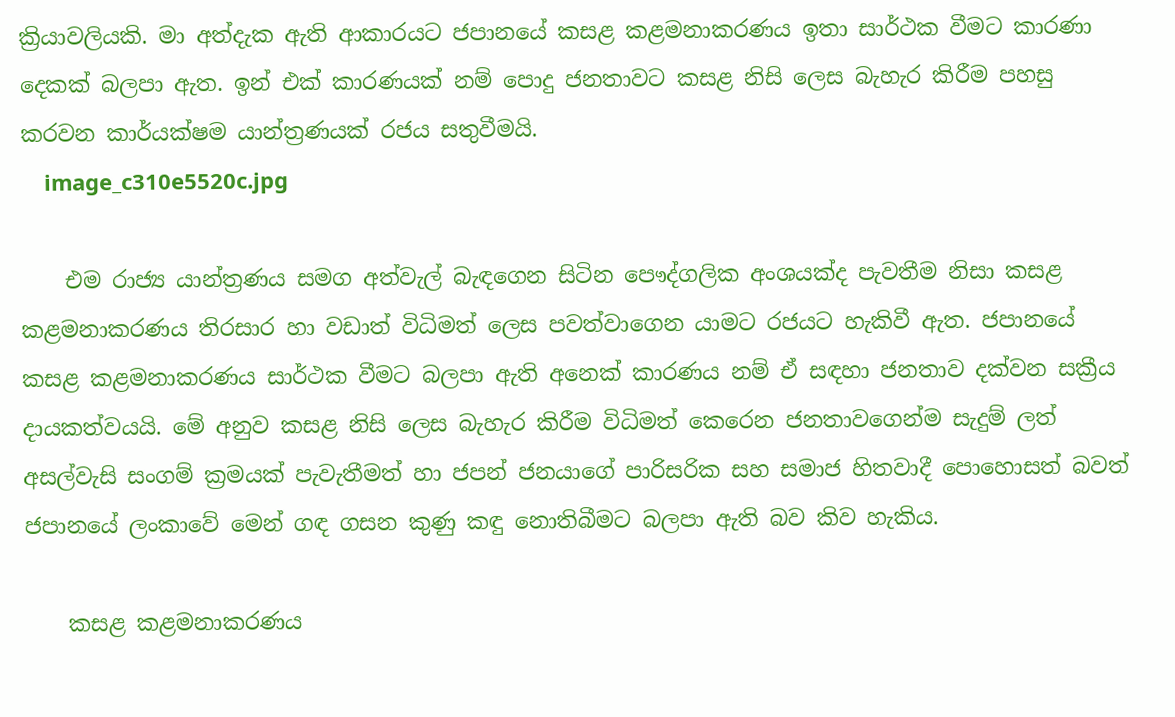ක්‍රියාවලියකි. මා අත්දැක ඇති ආකාරයට ජපානයේ කසළ කළමනාකරණය ඉතා සාර්ථක වීමට කාරණා දෙකක් බලපා ඇත. ඉන් එක් කාරණයක් නම් පොදු ජනතාවට කසළ නිසි ලෙස බැහැර කිරීම පහසු කරවන කාර්යක්ෂම යාන්ත්‍රණයක් රජය සතුවීමයි.
    image_c310e5520c.jpg

    එම රාජ්‍ය යාන්ත්‍රණය සමග අත්වැල් බැඳගෙන සිටින පෞද්ගලික අංශයක්ද පැවතීම නිසා කසළ කළමනාකරණය තිරසාර හා වඩාත් විධිමත් ලෙස පවත්වාගෙන යාමට රජයට හැකිවී ඇත. ජපානයේ කසළ කළමනාකරණය සාර්ථක වීමට බලපා ඇති අනෙක් කාරණය නම් ඒ සඳහා ජනතාව දක්වන සක්‍රීය දායකත්වයයි. මේ අනුව කසළ නිසි ලෙස බැහැර කිරීම විධිමත් කෙරෙන ජනතාවගෙන්ම සැදුම් ලත් අසල්වැසි සංගම් ක්‍රමයක් පැවැතීමත් හා ජපන් ජනයාගේ පාරිසරික සහ සමාජ හිතවාදී පොහොසත් බවත් ජපානයේ ලංකාවේ මෙන් ගඳ ගසන කුණු කඳු නොතිබීමට බලපා ඇති බව කිව හැකිය.

    කසළ කළමනාකරණය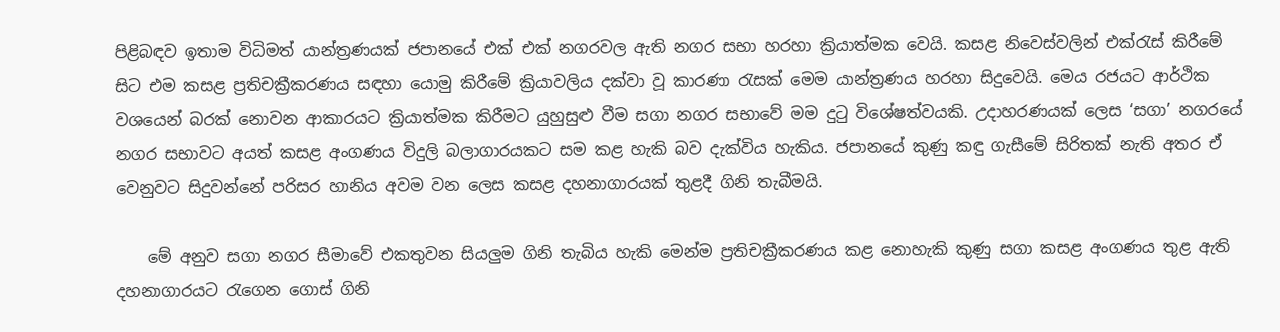පිළිබඳව ඉතාම විධිමත් යාන්ත්‍රණයක් ජපානයේ එක් එක් නගරවල ඇති නගර සභා හරහා ක්‍රියාත්මක වෙයි. කසළ නිවෙස්වලින් එක්රැස් කිරීමේ සිට එම කසළ ප්‍රතිචක්‍රීකරණය සඳහා යොමු කිරීමේ ක්‍රියාවලිය දක්වා වූ කාරණා රැසක් මෙම යාන්ත්‍රණය හරහා සිදුවෙයි. මෙය රජයට ආර්ථික වශයෙන් බරක් නොවන ආකාරයට ක්‍රියාත්මක කිරීමට යුහුසුළු වීම සගා නගර සභාවේ මම දුටු විශේෂත්වයකි. උදාහරණයක් ලෙස ‘සගා’ නගරයේ නගර සභාවට අයත් කසළ අංගණය විදුලි බලාගාරයකට සම කළ හැකි බව දැක්විය හැකිය. ජපානයේ කුණු කඳු ගැසීමේ සිරිතක් නැති අතර ඒ වෙනුවට සිදුවන්නේ පරිසර හානිය අවම වන ලෙස කසළ දහනාගාරයක් තුළදී ගිනි තැබීමයි.

    මේ අනුව සගා නගර සීමාවේ එකතුවන සියලුම ගිනි තැබිය හැකි මෙන්ම ප්‍රතිචක්‍රීකරණය කළ නොහැකි කුණු සගා කසළ අංග‌ණය තුළ ඇති දහනාගාරයට රැගෙන ගොස් ගිනි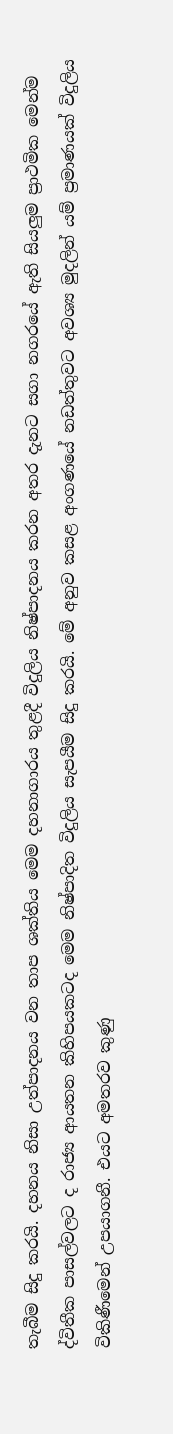තැබීම සිදු කරයි. දහනය නිසා උත්පාදනය වන තාප ශක්තිය මෙම දහනාගාරය තුළදී විදුලිය නිෂ්පාදනය කරන අතර දැනට සගා නගරයේ ඇති සියලුම ප්‍රාථමික මෙන්ම ද්විතීක පාසල්වලට ද රාජ්‍ය ආයතන කිහිපයකටද මෙම නිෂ්පාදිත විදුලිය සැපයීම සිදු කරයි. මේ අනුව කසළ අංගණයේ නඩත්තුවට අවශ්‍ය මුදලින් යම් ප්‍රමාණයක් විදුලිය විකිණීමෙන් උපයාගනී. එයට අමතරව කුණු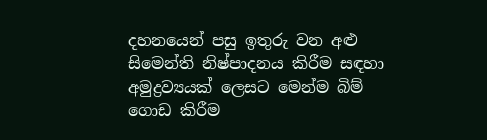දහනයෙන් පසු ඉතුරු වන අළු සිමෙන්ති නිෂ්පාදනය කිරීම සඳහා අමුද්‍රව්‍යයක් ලෙසට මෙන්ම බිම් ගොඩ කිරීම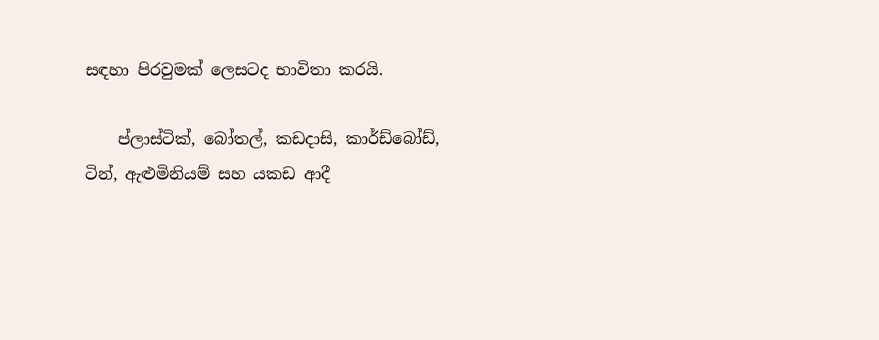සඳහා පිරවුමක් ලෙසටද භාවිතා කරයි.

    ප්ලාස්ටික්, බෝතල්, කඩදාසි, කාර්ඩ්බෝඩ්, ටින්, ඇළුමිනියම් සහ යකඩ ආදී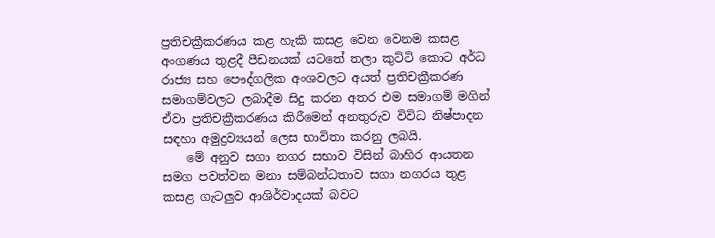ප්‍රතිචක්‍රීකරණය කළ හැකි කසළ වෙන වෙනම කසළ අංගණය තුළදී පීඩනයක් යටතේ තලා කුට්ටි කොට අර්ධ රාජ්‍ය සහ පෞද්ගලික අංශවලට අයත් ප්‍රතිචක්‍රීකරණ සමාගම්වලට ලබාදීම සිදු කරන අතර එම සමාගම් මගින් ඒවා ප්‍රතිචක්‍රීකරණය කිරීමෙන් අනතුරුව විවිධ නිෂ්පාදන සඳහා අමුද්‍රව්‍යයන් ලෙස භාවිතා කරනු ලබයි.
    මේ අනුව සගා නගර සභාව විසින් බාහිර ආයතන සමග පවත්වන මනා සම්බන්ධතාව සගා නගරය තුළ කසළ ගැටලුව ආශිර්වාදයක් බවට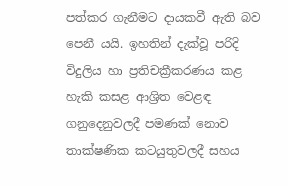පත්කර ගැනීමට දායකවී ඇති බව පෙනී යයි. ඉහතින් දැක්වූ පරිදි විදුලිය හා ප්‍රතිචක්‍රීකරණය කළ හැකි කසළ ආශ්‍රිත වෙළඳ ගනුදෙනුවලදී පමණක් නොව තාක්ෂණික කටයුතුවලදී සහය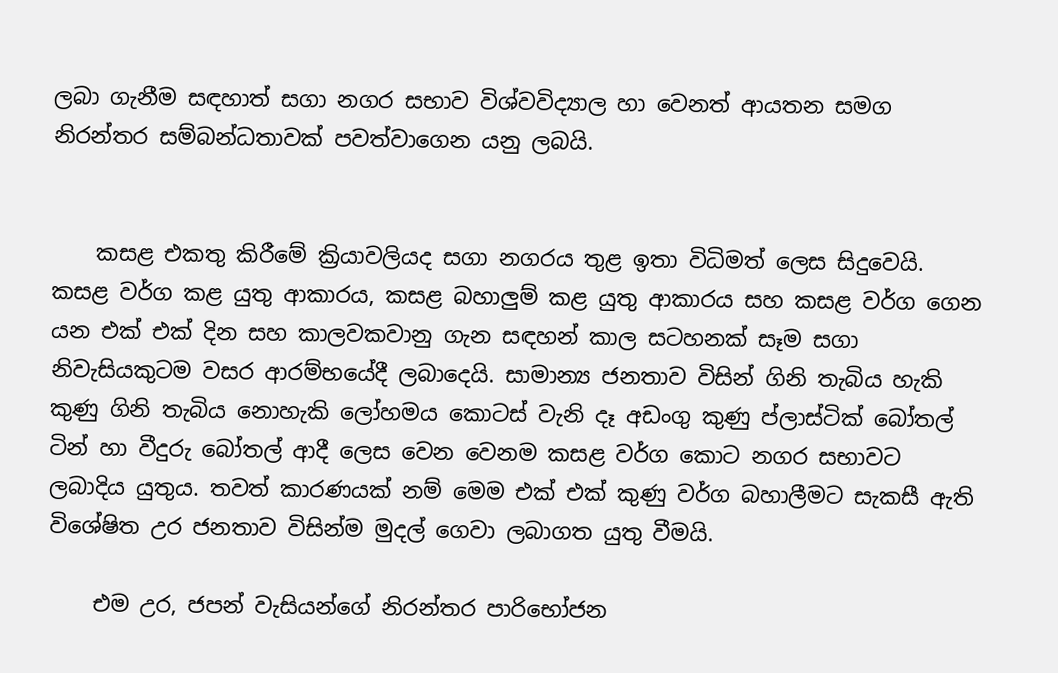ලබා ගැනීම සඳහාත් සගා නගර සභාව විශ්වවිද්‍යාල හා වෙනත් ආයතන සමග නිරන්තර සම්බන්ධතාවක් පවත්වාගෙන යනු ලබයි.


    කසළ එකතු කිරීමේ ක්‍රියාවලියද සගා නගරය තුළ ඉතා විධිමත් ලෙස සිදුවෙයි. කසළ වර්ග කළ යුතු ආකාරය, කසළ බහාලුම් කළ යුතු ආකාරය සහ කසළ වර්ග ගෙන යන එක් එක් දින සහ කාලවකවානු ගැන සඳහන් කාල සටහනක් සෑම සගා නිවැසියකුටම වසර ආරම්භයේදී ලබාදෙයි. සාමාන්‍ය ජනතාව විසින් ගිනි තැබිය හැකි කුණු ගිනි තැබිය නොහැකි ලෝහමය කොටස් වැනි දෑ අඩංගු කුණු ප්ලාස්ටික් බෝතල් ටින් හා වීදුරු බෝතල් ආදී ලෙස වෙන වෙනම කසළ වර්ග කොට නගර සභාවට ලබාදිය යුතුය. තවත් කාරණයක් නම් මෙම එක් එක් කුණු වර්ග බහාලීමට සැකසී ඇති විශේෂිත උර ජනතාව විසින්ම මුදල් ගෙවා ලබාගත යුතු වීමයි.

    එම උර, ජපන් වැසියන්ගේ නිරන්තර පාරිභෝජන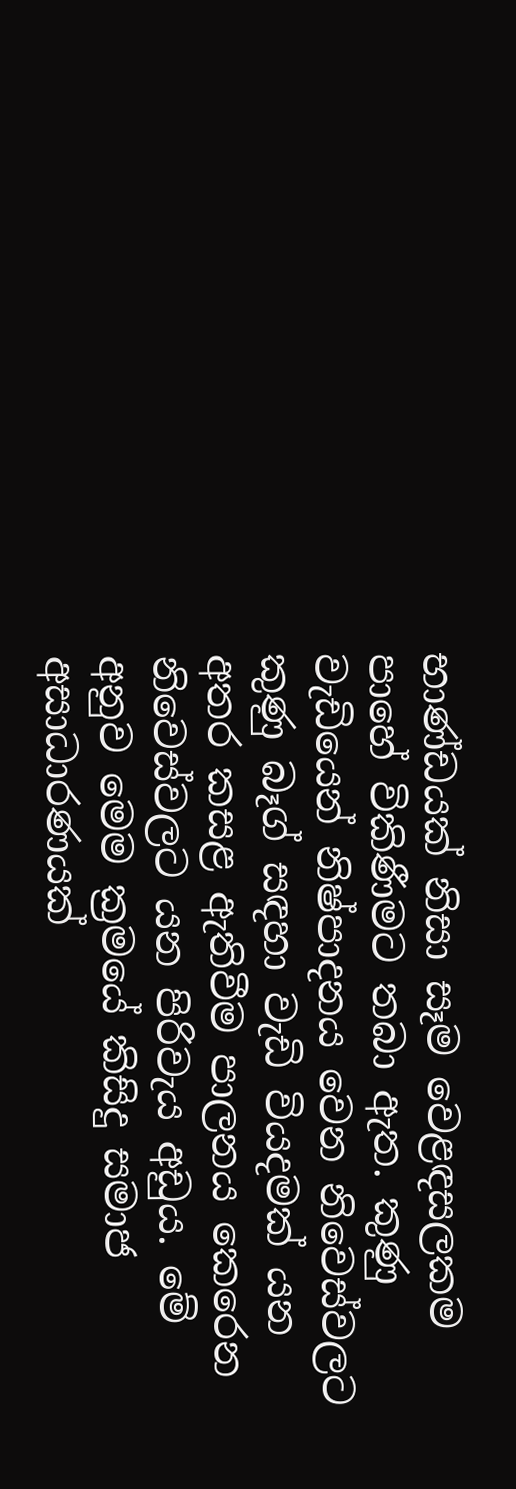භාණ්ඩයක් නිසා සෑම වෙළඳසලකම පාහේ විකිණීමට තබා ඇත. කුණු වැඩියෙන් නිෂ්පාදනය වෙන නිවෙස්වලට කුණු බෑග් සඳහා වැඩි වියදමක් යන අතර කසළ ඇතිවීම පාලනය කෙරෙන නිවෙස්වලට යන පිරිවැය අඩුය. මේ අනුව මෙම ක්‍රමයේ කිසිදු සමාජ අසාධාරණයක්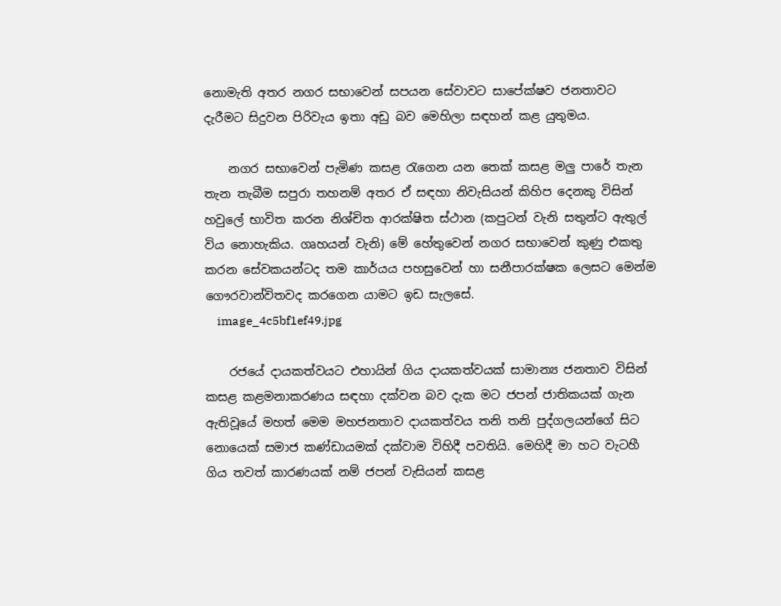නොමැති අතර නගර සභාවෙන් සපයන සේවාවට සාපේක්ෂව ජනතාවට දැරීමට සිදුවන පිරිවැය ඉතා අඩු බව මෙහිලා සඳහන් කළ යුතුමය.

    නගර සභාවෙන් පැමිණ කසළ රැගෙන යන තෙක් කසළ මලු පාරේ තැන තැන තැබීම සපුරා තහනම් අතර ඒ සඳහා නිවැසියන් කිහිප දෙනකු විසින් හවුලේ භාවිත කරන නිශ්චිත ආරක්ෂිත ස්ථාන (කපුටන් වැනි සතුන්ට ඇතුල් විය නොහැකිය. ගෘහයන් වැනි) මේ හේතුවෙන් නගර සභාවෙන් කුණු එකතු කරන සේවකයන්ටද තම කාර්යය පහසුවෙන් හා සනීපාරක්ෂක ලෙසට මෙන්ම ගෞරවාන්විතවද කරගෙන යාමට ඉඩ සැලසේ.
    image_4c5bf1ef49.jpg

    රජයේ දායකත්වයට එහායින් ගිය දායකත්වයක් සාමාන්‍ය ජනතාව විසින් කසළ කළමනාකරණය සඳහා දක්වන බව දැක මට ජපන් ජාතිකයක් ගැන ඇතිවූයේ මහත් මෙම මහජනතාව දායකත්වය තනි තනි පුද්ගලයන්ගේ සිට නොයෙක් සමාජ කණ්ඩායමක් දක්වාම විහිදී පවතියි. මෙහිදී මා හට වැටහී ගිය තවත් කාරණයක් නම් ජපන් වැසියන් කසළ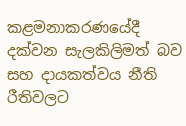කළමනාකරණයේදී දක්වන සැලකිලිමත් බව සහ දායකත්වය නීති රීතිවලට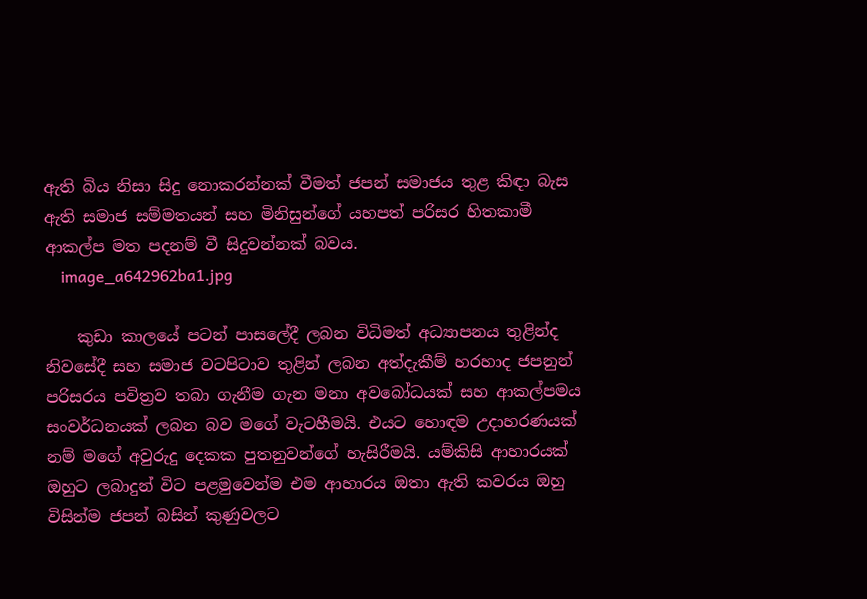ඇති බිය නිසා සිදු නොකරන්නක් වීමත් ජපන් සමාජය තුළ කිඳා බැස ඇති සමාජ සම්මතයන් සහ මිනිසුන්ගේ යහපත් පරිසර හිතකාමී ආකල්ප මත පදනම් වී සිදුවන්නක් බවය.
    image_a642962ba1.jpg

    කුඩා කාලයේ පටන් පාසලේදී ලබන විධිමත් අධ්‍යාපනය තුළින්ද නිවසේදී සහ සමාජ වටපිටාව තුළින් ලබන අත්දැකීම් හරහාද ජපනුන් පරිසරය පවිත්‍රව තබා ගැනීම ගැන මනා අවබෝධයක් සහ ආකල්පමය සංවර්ධනයක් ලබන බව මගේ වැටහීමයි. එයට හොඳම උදාහරණයක් නම් මගේ අවුරුදු දෙකක පුතනුවන්ගේ හැසිරීමයි. යම්කිසි ආහාරයක් ඔහුට ලබාදුන් විට පළමුවෙන්ම එම ආහාරය ඔතා ඇති කවරය ඔහු විසින්ම ජපන් බසින් කුණුවලට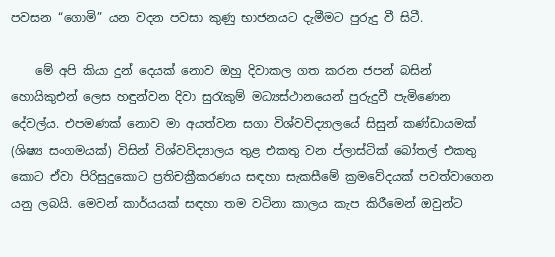පවසන “ගොමි” යන වදන පවසා කුණු භාජනයට දැමීමට පුරුදු වී සිටී.

    මේ අපි කියා දුන් දෙයක් නොව ඔහු දිවාකල ගත කරන ජපන් බසින් හොයිකුඑන් ලෙස හඳුන්වන දිවා සුරැකුම් මධ්‍යස්ථානයෙන් පුරුදුවී පැමිණෙන දේවල්ය. එපමණක් නොව මා අයත්වන සගා විශ්වවිද්‍යාලයේ සිසුන් කණ්ඩායමක් (ශිෂ්‍ය සංගමයක්) විසින් විශ්වවිද්‍යාලය තුළ එකතු වන ප්ලාස්ටික් බෝතල් එකතු කොට ඒවා පිරිසුදුකොට ප්‍රතිචක්‍රීකරණය සඳහා සැකසීමේ ක්‍රමවේදයක් පවත්වාගෙන යනු ලබයි. මෙවන් කාර්යයක් සඳහා තම වටිනා කාලය කැප කිරීමෙන් ඔවුන්ට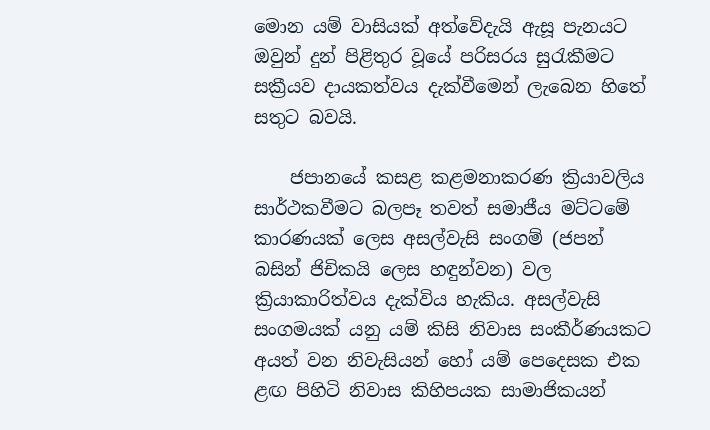මොන යම් වාසියක් අත්වේදැයි ඇසූ පැනයට ඔවුන් දුන් පිළිතුර වූයේ පරිසරය සුරැකීමට සක්‍රීයව දායකත්වය දැක්වීමෙන් ලැබෙන හිතේ සතුට බවයි.

    ජපානයේ කසළ කළමනාකරණ ක්‍රියාවලිය සාර්ථකවීමට බලපෑ තවත් සමාජීය මට්ටමේ කාරණයක් ලෙස අසල්වැසි සංගම් (ජපන් බසින් ජිචිකයි ලෙස හඳුන්වන) වල ක්‍රියාකාරිත්වය දැක්විය හැකිය. අසල්වැසි සංගමයක් යනු යම් කිසි නිවාස සංකීර්ණයකට අයත් වන නිවැසියන් හෝ යම් පෙදෙසක එක ළඟ පිහිටි නිවාස කිහිපයක සාමාජිකයන්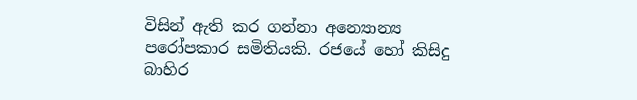විසින් ඇති කර ගන්නා අන්‍යොන්‍ය පරෝපකාර සමිතියකි. රජයේ හෝ කිසිදු බාහිර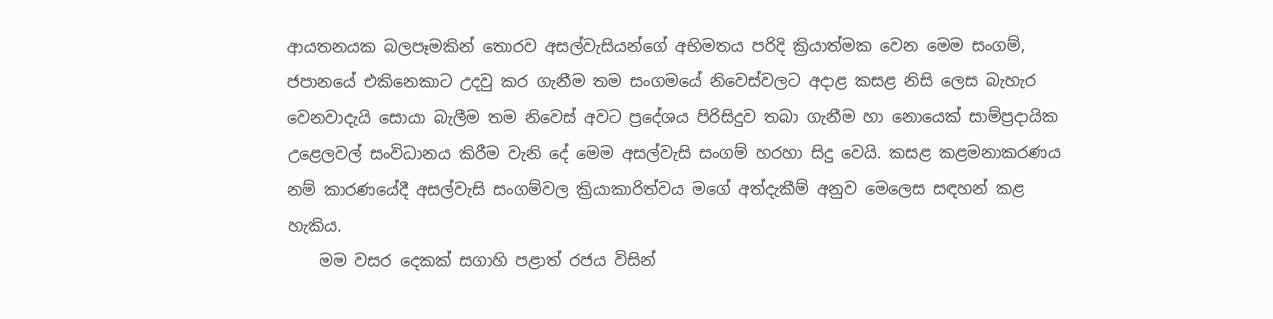ආයතනයක බලපෑමකින් තොරව අසල්වැසියන්ගේ අභිමතය පරිදි ක්‍රියාත්මක වෙන මෙම සංගම්, ජපානයේ එකිනෙකාට උදවු කර ගැනීම තම සංගමයේ නිවෙස්වලට අදාළ කසළ නිසි ලෙස බැහැර වෙනවාදැයි සොයා බැලීම තම නිවෙස් අවට ප්‍රදේශය පිරිසිදුව තබා ගැනීම හා නොයෙක් සාම්ප්‍රදායික උළෙලවල් සංවිධානය කිරීම වැනි දේ මෙම අසල්වැසි සංගම් හරහා සිදු වෙයි. කසළ කළමනාකරණය නම් කාරණයේදී අසල්වැසි සංගම්වල ක්‍රියාකාරිත්වය මගේ අත්දැකීම් අනුව මෙලෙස සඳහන් කළ හැකිය.
    මම වසර දෙකක් සගාහි පළාත් රජය විසින්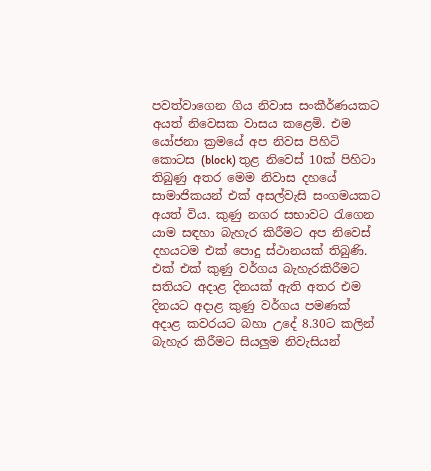පවත්වාගෙන ගිය නිවාස සංකීර්ණයකට අයත් නිවෙසක වාසය කළෙමි. එම යෝජනා ක්‍රමයේ අප නිවස පිහිටි කොටස (block) තුළ නිවෙස් 10ක් පිහිටා තිබුණු අතර මෙම නිවාස දහයේ සාමාජිකයන් එක් අසල්වැසි සංගමයකට අයත් විය. කුණු නගර සභාවට රැගෙන යාම සඳහා බැහැර කිරීමට අප නිවෙස් දහයටම එක් පොදු ස්ථානයක් තිබුණි. එක් එක් කුණු වර්ගය බැහැරකිරීමට සතියට අදාළ දිනයක් ඇති අතර එම දිනයට අදාළ කුණු වර්ගය පමණක් අදාළ කවරයට බහා උදේ 8.30ට කලින් බැහැර කිරීමට සියලුම නිවැසියන්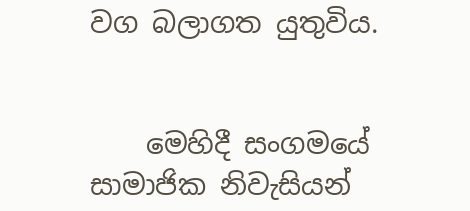වග බලාගත යුතුවිය.


    මෙහිදී සංගමයේ සාමාජික නිවැසියන්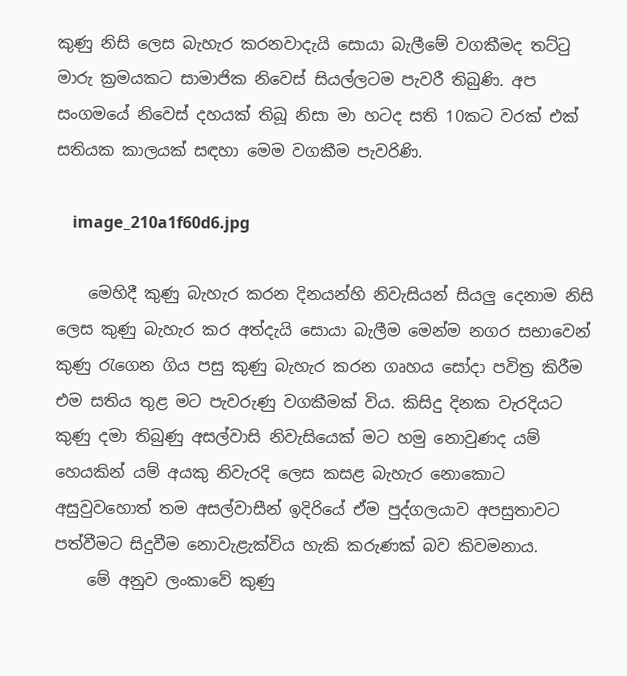කුණු නිසි ලෙස බැහැර කරනවාදැයි සොයා බැලීමේ වගකීමද තට්ටු මාරු ක්‍රමයකට සාමාජික නිවෙස් සියල්ලටම පැවරී තිබුණි. අප සංගමයේ නිවෙස් දහයක් තිබූ නිසා මා හටද සති 10කට වරක් එක් සතියක කාලයක් සඳහා මෙම වගකීම පැවරිණි.

    image_210a1f60d6.jpg

    මෙහිදී කුණු බැහැර කරන දිනයන්හි නිවැසියන් සියලු දෙනාම නිසි ලෙස කුණු බැහැර කර අත්දැයි සොයා බැලීම මෙන්ම නගර සභාවෙන් කුණු රැගෙන ගිය පසු කුණු බැහැර කරන ගෘහය සෝදා පවිත්‍ර කිරීම එම සතිය තුළ මට පැවරුණු වගකීමක් විය. කිසිදු දිනක වැරදියට කුණු දමා තිබුණු අසල්වාසි නිවැසියෙක් මට හමු නොවුණද යම් හෙයකින් යම් අයකු නිවැරදි ලෙස කසළ බැහැර නොකොට අසුවුවහොත් තම අසල්වාසීන් ඉදිරියේ ඒම පුද්ගලයාව අපසුතාවට පත්වීමට සිදුවීම නොවැළැක්විය හැකි කරුණක් බව කිවමනාය.
    මේ අනුව ලංකාවේ කුණු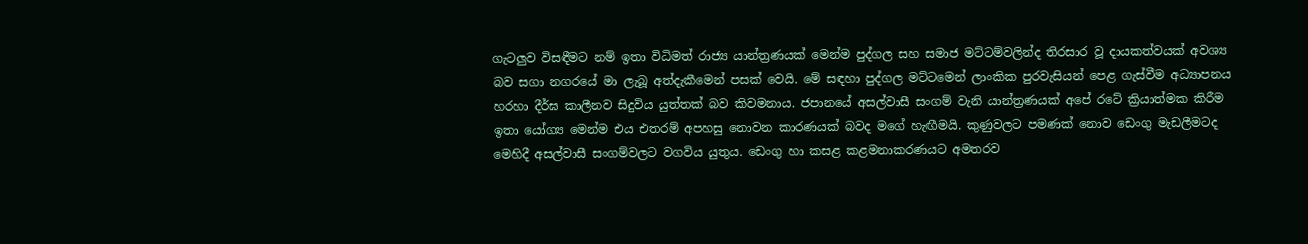ගැටලුව විසඳීමට නම් ඉතා විධිමත් රාජ්‍ය යාන්ත්‍රණයක් මෙන්ම පුද්ගල සහ සමාජ මට්ටම්වලින්ද තිරසාර වූ දායකත්වයක් අවශ්‍ය බව සගා නගරයේ මා ලැබූ අත්දැකීමෙන් පසක් වෙයි. මේ සඳහා පුද්ගල මට්ටමෙන් ලාංකික පුරවැසියන් පෙළ ගැස්වීම අධ්‍යාපනය හරහා දීර්ඝ කාලීනව සිදුවිය යුත්තක් බව කිවමනාය. ජපානයේ අසල්වාසී සංගම් වැනි යාන්ත්‍රණයක් අපේ රටේ ක්‍රියාත්මක කිරීම ඉතා යෝග්‍ය මෙන්ම එය එතරම් අපහසු නොවන කාරණයක් බවද මගේ හැඟීමයි. කුණුවලට පමණක් නොව ඩෙංගු මැඩලීමටද මෙහිදී අසල්වාසී සංගම්වලට වගවිය යුතුය. ඩෙංගු හා කසළ කළමනාකරණයට අමතරව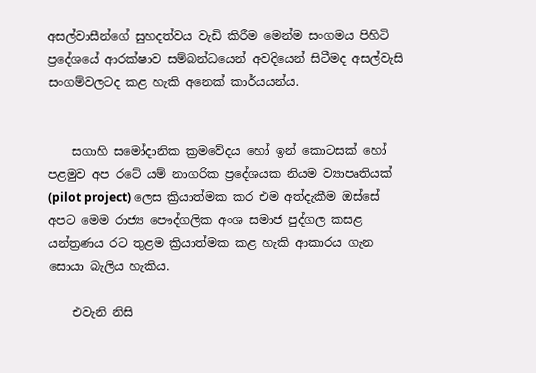අසල්වාසීන්ගේ සුහදත්වය වැඩි කිරීම මෙන්ම සංගමය පිහිටි ප්‍රදේශයේ ආරක්ෂාව සම්බන්ධයෙන් අවදියෙන් සිටීමද අසල්වැසි සංගම්වලටද කළ හැකි අනෙක් කාර්යයන්ය.


    සගාහි සමෝදානික ක්‍රමවේදය හෝ ඉන් කොටසක් හෝ පළමුව අප රටේ යම් නාගරික ප්‍රදේශයක නියම ව්‍යාපෘතියක් (pilot project) ලෙස ක්‍රියාත්මක කර එම අත්දැකීම ඔස්සේ අපට මෙම රාජ්‍ය පෞද්ගලික අංශ සමාජ පුද්ගල කසළ යන්ත්‍රණය රට තුළම ක්‍රියාත්මක කළ හැකි ආකාරය ගැන සොයා බැලිය හැකිය.

    එවැනි නිසි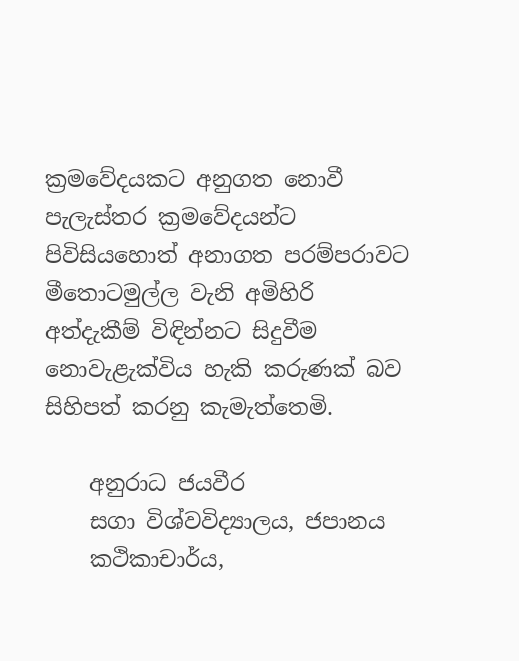ක්‍රමවේදයකට අනුගත නොවී පැලැස්තර ක්‍රමවේදයන්ට පිවිසියහොත් අනාගත පරම්පරාවට මීතොටමුල්ල වැනි අමිහිරි අත්දැකීම් විඳින්නට සිදුවීම නොවැළැක්විය හැකි කරුණක් බව සිහිපත් කරනු කැමැත්තෙමි.

    අනුරාධ ජයවීර
    සගා විශ්වවිද්‍යාලය, ජපානය
    කථිකාචාර්ය,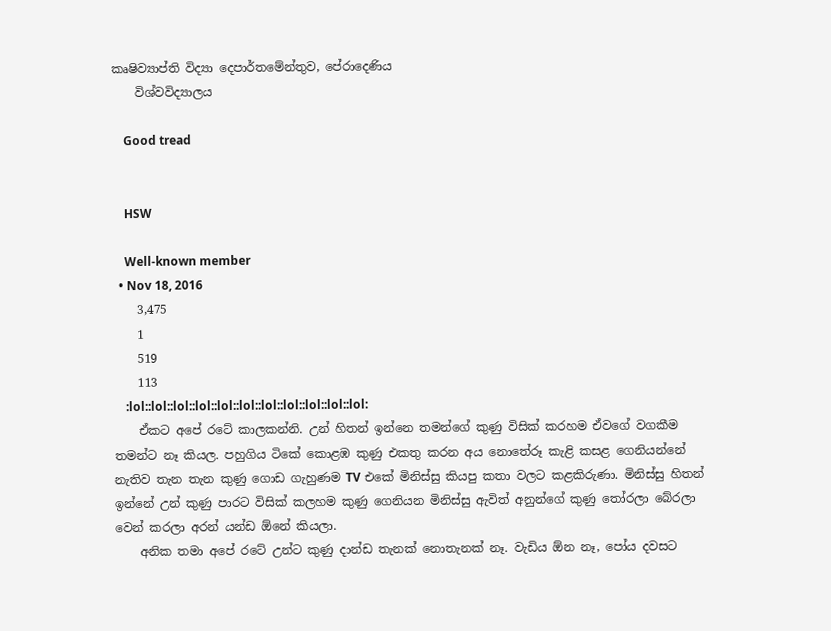කෘෂිව්‍යාප්ති විද්‍යා දෙපාර්තමේන්තුව, පේරාදෙණිය
    විශ්වවිද්‍යාලය

    Good tread


    HSW

    Well-known member
  • Nov 18, 2016
    3,475
    1
    519
    113
    :lol::lol::lol::lol::lol::lol::lol::lol::lol::lol::lol:
    ඒකට අපේ රටේ කාලකන්නි. උන් හිතන් ඉන්නෙ තමන්ගේ කුණු විසික් කරහම ඒවගේ වගකීම තමන්ට නෑ කියල. පහුගිය ටිකේ කොළඹ කුණු එකතු කරන අය නොතේරූ කැළි කසළ ගෙනියන්නේ නැතිව තැන තැන කුණු ගොඩ ගැහුණම TV එකේ මිනිස්සු කියපු කතා වලට කළකිරුණා. මිනිස්සු හිතන් ඉන්නේ උන් කුණු පාරට විසික් කලහම කුණු ගෙනියන මිනිස්සු ඇවිත් අනුන්ගේ කුණු තෝරලා බේරලා වෙන් කරලා අරන් යන්ඩ ඕනේ කියලා.
    අනික තමා අපේ රටේ උන්ට කුණු දාන්ඩ තැනක් නොතැනක් නෑ. වැඩිය ඕන නෑ, පෝය දවසට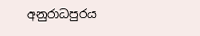අනුරාධපුරය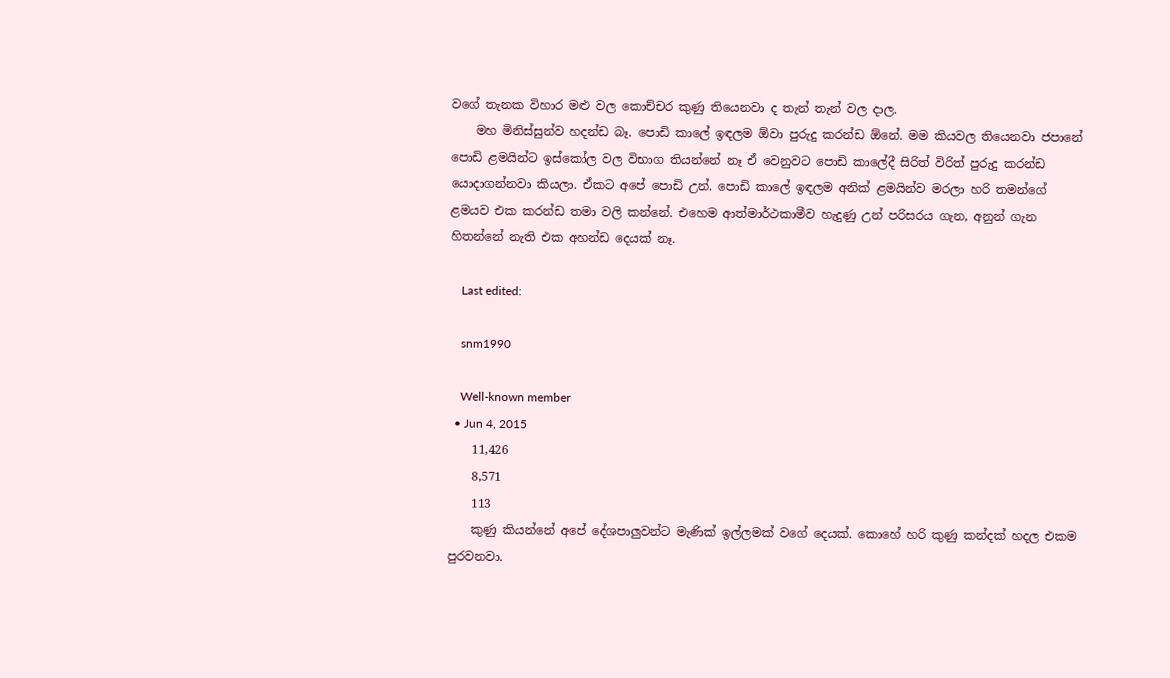වගේ තැනක විහාර මළු වල කොච්චර කුණු තියෙනවා ද තැන් තැන් වල දාල.
    මහ මිනිස්සුන්ව හදන්ඩ බෑ. පොඩි කාලේ ඉඳලම ඕවා පුරුදු කරන්ඩ ඕනේ. මම කියවල තියෙනවා ජපානේ පොඩි ළමයින්ට ඉස්කෝල වල විභාග තියන්නේ නෑ ඒ වෙනුවට පොඩි කාලේදී සිරිත් විරිත් පුරුදු කරන්ඩ යොදාගන්නවා කියලා. ඒකට අපේ පොඩි උන්. පොඩි කාලේ ඉඳලම අනික් ළමයින්ව මරලා හරි තමන්ගේ ළමයව එක කරන්ඩ තමා වලි කන්නේ. එහෙම ආත්මාර්ථකාමීව හැදුණු උන් පරිසරය ගැන, අනුන් ගැන හිතන්නේ නැති එක අහන්ඩ දෙයක් නෑ.

    Last edited:

    snm1990

    Well-known member
  • Jun 4, 2015
    11,426
    8,571
    113
    කුණු කියන්නේ අපේ දේශපාලුවන්ට මැණික් ඉල්ලමක් වගේ දෙයක්. කොහේ හරි කුණු කන්දක් හදල එකම පුරවනවා.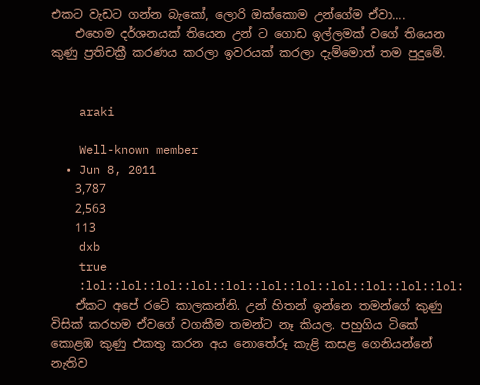එකට වැඩට ගන්න බැකෝ, ලොරි ඔක්කොම උන්ගේම ඒවා....
    එහෙම දර්ශනයක් තියෙන උන් ට ගොඩ ඉල්ලමක් වගේ තියෙන කුණු ප්‍රතිචක්‍රී කරණය කරලා ඉවරයක් කරලා දැම්මොත් තම පුදුමේ.


    araki

    Well-known member
  • Jun 8, 2011
    3,787
    2,563
    113
    dxb
    true
    :lol::lol::lol::lol::lol::lol::lol::lol::lol::lol::lol:
    ඒකට අපේ රටේ කාලකන්නි. උන් හිතන් ඉන්නෙ තමන්ගේ කුණු විසික් කරහම ඒවගේ වගකීම තමන්ට නෑ කියල. පහුගිය ටිකේ කොළඹ කුණු එකතු කරන අය නොතේරූ කැළි කසළ ගෙනියන්නේ නැතිව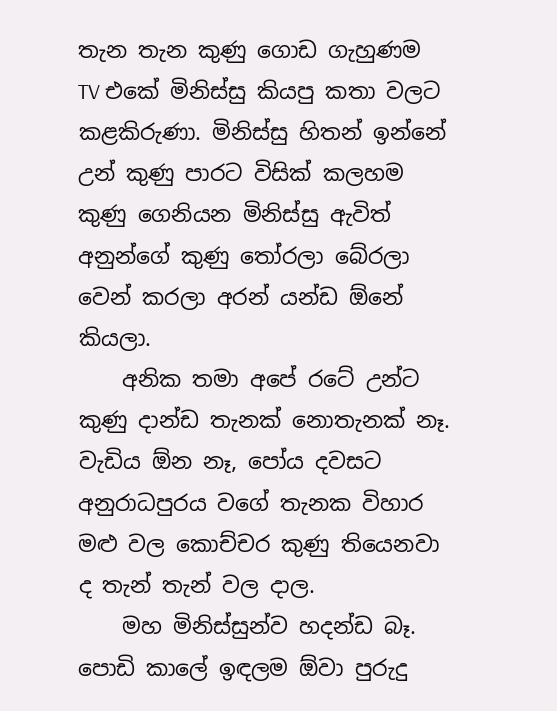තැන තැන කුණු ගොඩ ගැහුණම TV එකේ මිනිස්සු කියපු කතා වලට කළකිරුණා. මිනිස්සු හිතන් ඉන්නේ උන් කුණු පාරට විසික් කලහම කුණු ගෙනියන මිනිස්සු ඇවිත් අනුන්ගේ කුණු තෝරලා බේරලා වෙන් කරලා අරන් යන්ඩ ඕනේ කියලා.
    අනික තමා අපේ රටේ උන්ට කුණු දාන්ඩ තැනක් නොතැනක් නෑ. වැඩිය ඕන නෑ, පෝය දවසට අනුරාධපුරය වගේ තැනක විහාර මළු වල කොච්චර කුණු තියෙනවා ද තැන් තැන් වල දාල.
    මහ මිනිස්සුන්ව හදන්ඩ බෑ. පොඩි කාලේ ඉඳලම ඕවා පුරුදු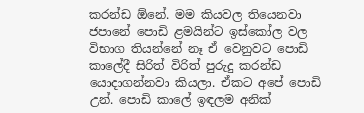කරන්ඩ ඕනේ. මම කියවල තියෙනවා ජපානේ පොඩි ළමයින්ට ඉස්කෝල වල විභාග තියන්නේ නෑ ඒ වෙනුවට පොඩි කාලේදී සිරිත් විරිත් පුරුදු කරන්ඩ යොදාගන්නවා කියලා. ඒකට අපේ පොඩි උන්. පොඩි කාලේ ඉඳලම අනික්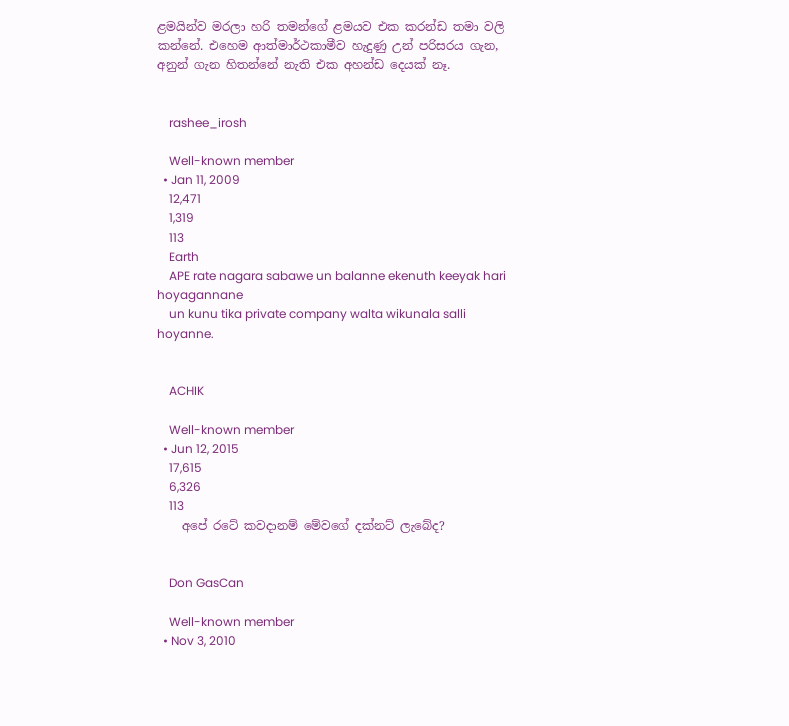ළමයින්ව මරලා හරි තමන්ගේ ළමයව එක කරන්ඩ තමා වලි කන්නේ. එහෙම ආත්මාර්ථකාමීව හැදුණු උන් පරිසරය ගැන, අනුන් ගැන හිතන්නේ නැති එක අහන්ඩ දෙයක් නෑ.


    rashee_irosh

    Well-known member
  • Jan 11, 2009
    12,471
    1,319
    113
    Earth
    APE rate nagara sabawe un balanne ekenuth keeyak hari hoyagannane
    un kunu tika private company walta wikunala salli hoyanne.


    ACHIK

    Well-known member
  • Jun 12, 2015
    17,615
    6,326
    113
    අපේ රටේ කවදානම් මේවගේ දක්නට් ලැබේද?


    Don GasCan

    Well-known member
  • Nov 3, 2010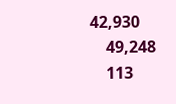42,930
    49,248
    113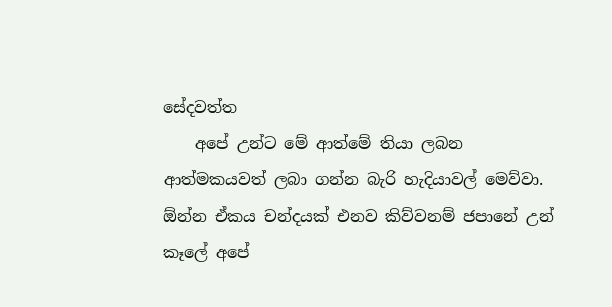සේදවත්ත
    අපේ උන්ට මේ ආත්මේ තියා ලබන ආත්මකයවත් ලබා ගන්න බැරි හැදියාවල් මෙව්වා. ඕන්න ඒකය චන්දයක් එනව කිව්වනම් ජපානේ උන් කෑලේ අපේ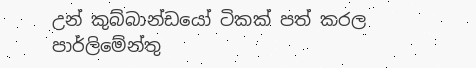උන් කුබ්බාන්ඩයෝ ටිකක් පත් කරල පාර්ලිමේන්තු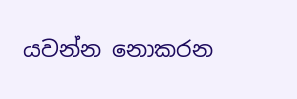යවන්න නොකරන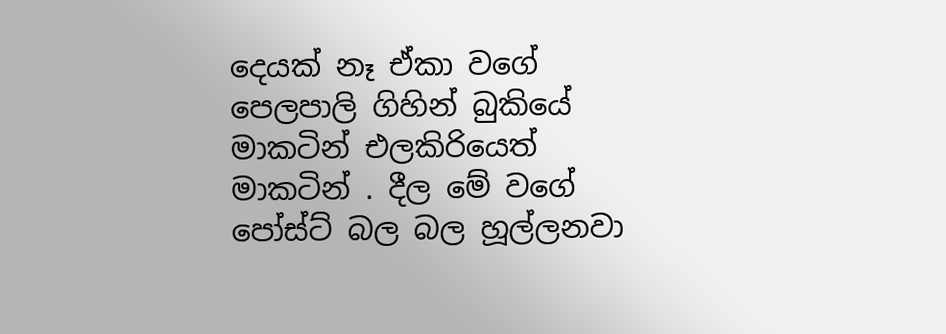දෙයක් නෑ ඒකා වගේ පෙලපාලි ගිහින් බුකියේ මාකටින් එලකිරියෙත් මාකටින් . දීල මේ වගේ පෝස්ට් බල බල හූල්ලනවා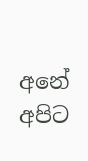අනේ අපිට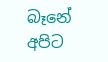බෑනේ අපිට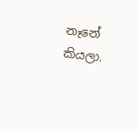නෑනේ කියලා.